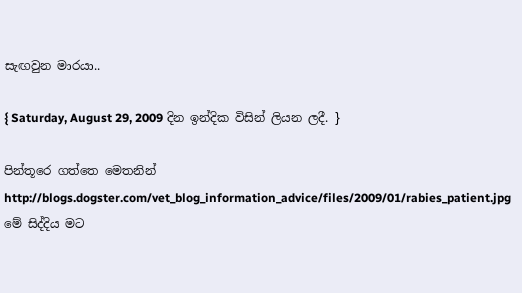සැඟවුන මාරයා..

{ Saturday, August 29, 2009 දින ඉන්දික විසින් ලියන ලදී. }

පින්තූරෙ ගත්තෙ මෙතනින්
http://blogs.dogster.com/vet_blog_information_advice/files/2009/01/rabies_patient.jpg
මේ සිද්දිය මට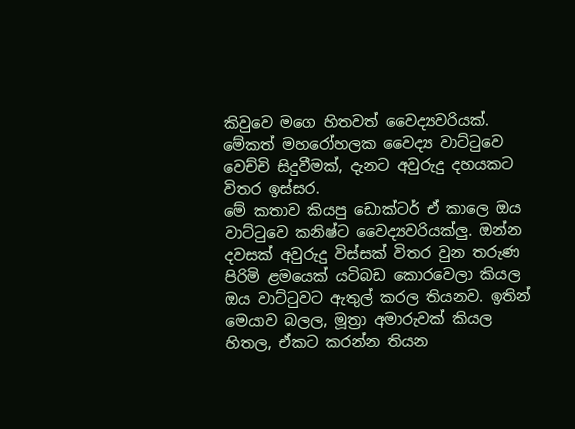කිවුවෙ මගෙ හිතවත් වෛද්‍යවරියක්. මේකත් මහරෝහලක වෛද්‍ය වාට්ටුවෙ වෙච්චි සිදුවීමක්, දැනට අවුරුදු දහයකට විතර ඉස්සර.
මේ කතාව කියපු ඩොක්ටර් ඒ කාලෙ ඔය වාට්ටුවෙ කනිෂ්ට වෛද්‍යවරියක්ලු. ඔන්න දවසක් අවුරුදු විස්සක් විතර වුන තරුණ පිරිමි ළමයෙක් යටිබඩ කොරවෙලා කියල ඔය වාට්ටුවට ඇතුල් කරල තියනව. ඉතින් මෙයාව බලල, මූත්‍රා අමාරුවක් කියල හිතල, ඒකට කරන්න තියන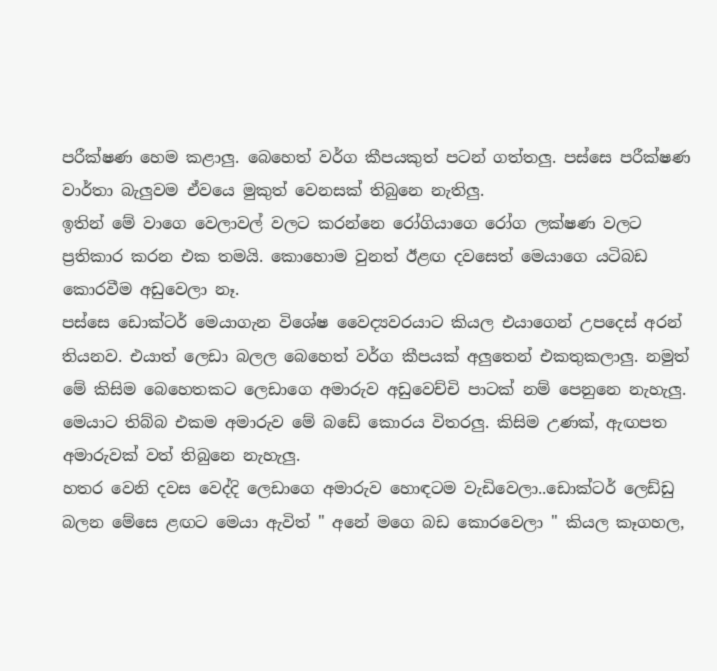පරීක්ෂණ හෙම කළාලු. බෙහෙත් වර්ග කීපයකුත් පටන් ගත්තලු. පස්සෙ පරීක්ෂණ වාර්තා බැලුවම ඒවයෙ මුකුත් වෙනසක් තිබුනෙ නැතිලු.
ඉතින් මේ වාගෙ වෙලාවල් වලට කරන්නෙ රෝගියාගෙ රෝග ලක්ෂණ වලට ප්‍රතිකාර කරන එක තමයි. කොහොම වුනත් ඊළඟ දවසෙත් මෙයාගෙ යටිබඩ කොරවීම අඩුවෙලා නෑ.
පස්සෙ ඩොක්ටර් මෙයාගැන විශේෂ වෛද්‍යවරයාට කියල එයාගෙන් උපදෙස් අරන් තියනව. එයාත් ලෙඩා බලල බෙහෙත් වර්ග කීපයක් අලුතෙන් එකතුකලාලු. නමුත් මේ කිසිම බෙහෙතකට ලෙඩාගෙ අමාරුව අඩුවෙච්චි පාටක් නම් පෙනුනෙ නැහැලු.
මෙයාට තිබ්බ එකම අමාරුව මේ බඩේ කොරය විතරලු. කිසිම උණක්, ඇඟපත අමාරුවක් වත් තිබුනෙ නැහැලු.
හතර වෙනි දවස වෙද්දි ලෙඩාගෙ අමාරුව හොඳටම වැඩිවෙලා..ඩොක්ටර් ලෙඩ්ඩු බලන මේසෙ ළඟට මෙයා ඇවිත් " අනේ මගෙ බඩ කොරවෙලා " කියල කෑගහල,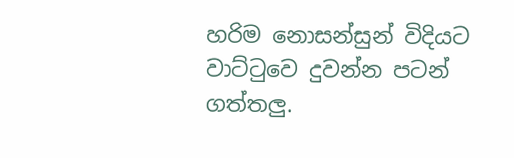හරිම නොසන්සුන් විදියට වාට්ටුවෙ දුවන්න පටන් ගත්තලු.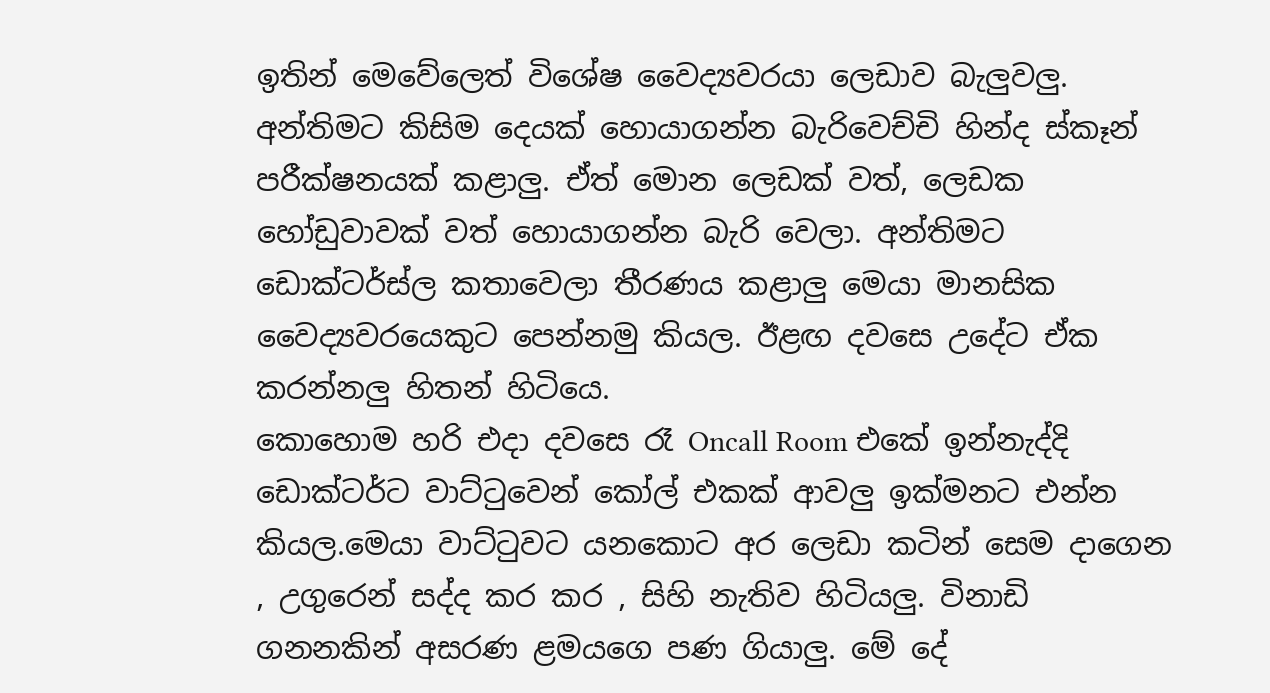ඉතින් මෙවේලෙත් විශේෂ වෛද්‍යවරයා ලෙඩාව බැලුවලු. අන්තිමට කිසිම දෙයක් හොයාගන්න බැරිවෙච්චි හින්ද ස්කෑන් පරීක්ෂනයක් කළාලු. ඒත් මොන ලෙඩක් වත්, ලෙඩක හෝඩුවාවක් වත් හොයාගන්න බැරි වෙලා. අන්තිමට ඩොක්ටර්ස්ල කතාවෙලා තීරණය කළාලු මෙයා මානසික වෛද්‍යවරයෙකුට පෙන්නමු කියල. ඊළඟ දවසෙ උදේට ඒක කරන්නලු හිතන් හිටියෙ.
කොහොම හරි එදා දවසෙ රෑ Oncall Room එකේ ඉන්නැද්දි ඩොක්ටර්ට වාට්ටුවෙන් කෝල් එකක් ආවලු ඉක්මනට එන්න කියල.මෙයා වාට්ටුවට යනකොට අර ලෙඩා කටින් සෙම දාගෙන , උගුරෙන් සද්ද කර කර , සිහි නැතිව හිටියලු. විනාඩි ගනනකින් අසරණ ළමයගෙ පණ ගියාලු. මේ දේ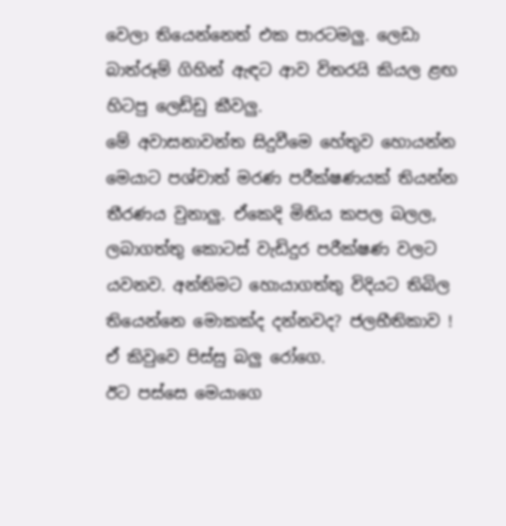වෙලා තියෙන්නෙත් එක පාරටමලු. ලෙඩා බාත්රූම් ගිහින් ඇඳට ආව විතරයි කියල ළඟ හිටපු ලෙඩ්ඩු කීවලු.
මේ අවාසනාවන්ත සිදුවීමෙ හේතුව හොයන්න මෙයාට පශ්චාත් මරණ පරීක්ෂණයක් තියන්න තීරණය වුනාලු. ඒකෙදි මිනිය කපල බලල, ලබාගත්තු කොටස් වැඩිදුර පරීක්ෂණ වලට යවනව. අන්තිමට හොයාගත්තු විදියට තිබිල තියෙන්නෙ මොකක්ද දන්නවද? ජලභීතිකාව ! ඒ කිවුවෙ පිස්සු බලු රෝගෙ.
ඊට පස්සෙ මෙයාගෙ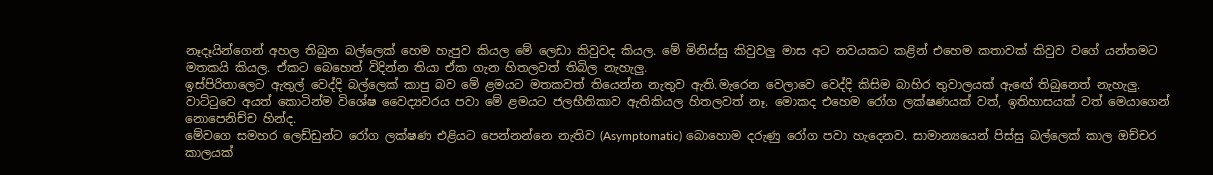නෑදෑයින්ගෙන් අහල තිබුන බල්ලෙක් හෙම හැපුව කියල මේ ලෙඩා කිවුවද කියල. මේ මිනිස්සු කිවුවලු මාස අට නවයකට කළින් එහෙම කතාවක් කිවුව වගේ යන්තමට මතකයි කියල. ඒකට බෙහෙත් විදින්න තියා ඒක ගැන හිතලවත් තිබිල නැහැලු.
ඉස්පිරිතාලෙට ඇතුල් වෙද්දි බල්ලෙක් කාපු බව මේ ළමයට මතකවත් තියෙන්න නැතුව ඇති.මැරෙන වෙලාවෙ වෙද්දි කිසිම බාහිර තුවාලයක් ඇඟේ තිබුනෙත් නැහැලු.
වාට්ටුවෙ අයත් කොටින්ම විශේෂ වෛද්‍යවරය පවා මේ ළමයට ජලභීතිකාව ඇතිකියල හිතලවත් නෑ. මොකද එහෙම රෝග ලක්ෂණයක් වත්, ඉතිහාසයක් වත් මෙයාගෙන් නොපෙනිච්ච හින්ද.
මේවගෙ සමහර ලෙඩ්ඩුන්ට රෝග ලක්ෂණ එළියට පෙන්නන්නෙ නැතිව (Asymptomatic) බොහොම දරුණු රෝග පවා හැදෙනව. සාමාන්‍යයෙන් පිස්සු බල්ලෙක් කාල ඔච්චර කාලයක්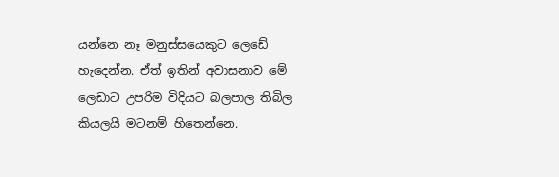යන්නෙ නෑ මනුස්සයෙකුට ලෙඩේ හැදෙන්න. ඒත් ඉතින් අවාසනාව මේ ලෙඩාට උපරිම විදියට බලපාල තිබිල කියලයි මටනම් හිතෙන්නෙ.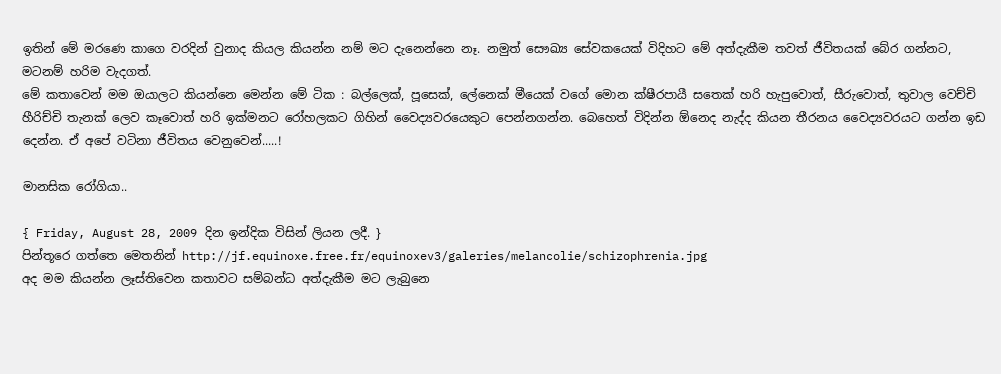ඉතින් මේ මරණෙ කාගෙ වරදින් වුනාද කියල කියන්න නම් මට දැනෙන්නෙ නෑ. නමුත් සෞඛ්‍ය සේවකයෙක් විදිහට මේ අත්දැකීම තවත් ජීවිතයක් බේර ගන්නට, මටනම් හරිම වැදගත්.
මේ කතාවෙන් මම ඔයාලට කියන්නෙ මෙන්න මේ ටික : බල්ලෙක්, පූසෙක්, ලේනෙක් මීයෙක් වගේ මොන ක්ෂීරපායී සතෙක් හරි හැපුවොත්, සීරුවොත්, තුවාල වෙච්චි හීරිච්චි තැනක් ලෙව කෑවොත් හරි ඉක්මනට රෝහලකට ගිහින් වෛද්‍යවරයෙකුට පෙන්නගන්න. බෙහෙත් විදින්න ඕනෙද නැද්ද කියන තීරනය වෛද්‍යවරයට ගන්න ඉඩ දෙන්න. ඒ අපේ වටිනා ජීවිතය වෙනුවෙන්.....!

මානසික රෝගියා..

{ Friday, August 28, 2009 දින ඉන්දික විසින් ලියන ලදී. }
පින්තූරෙ ගත්තෙ මෙතනින් http://jf.equinoxe.free.fr/equinoxev3/galeries/melancolie/schizophrenia.jpg
අද මම කියන්න ලෑස්තිවෙන කතාවට සම්බන්ධ අත්දැකීම මට ලැබුනෙ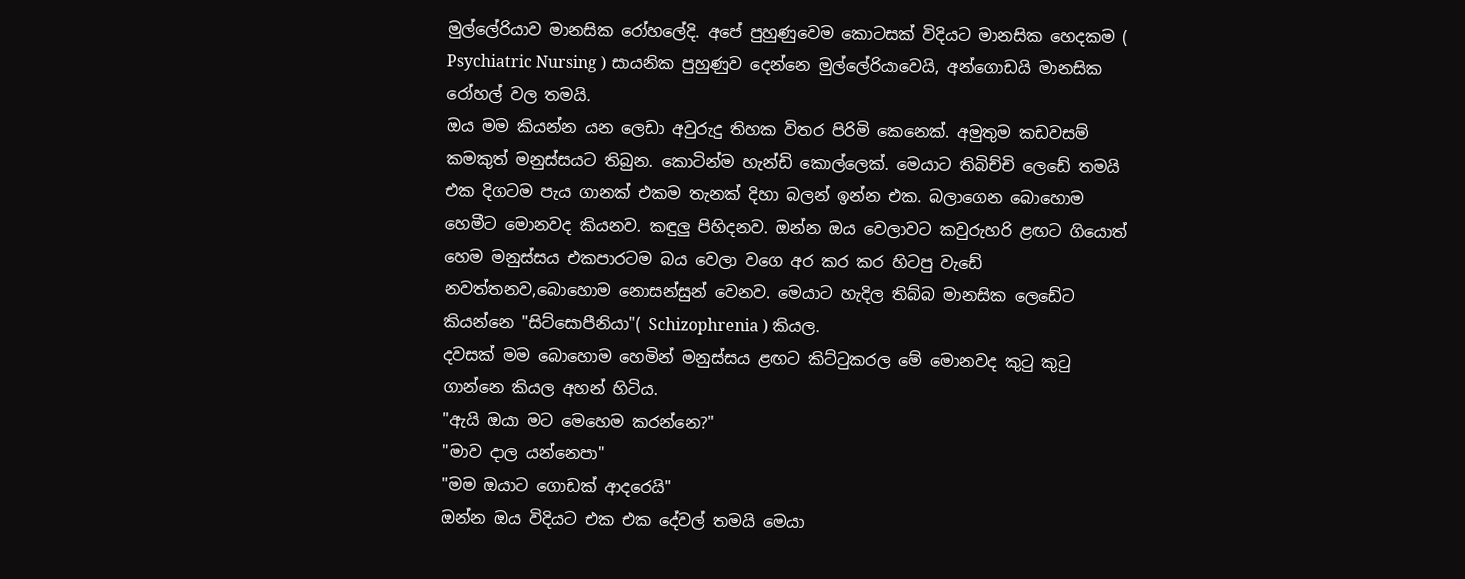මුල්ලේරියාව මානසික රෝහලේදි. අපේ පුහුණුවෙම කොටසක් විදියට මානසික හෙදකම ( Psychiatric Nursing ) සායනික පුහුණුව දෙන්නෙ මුල්ලේරියාවෙයි, අන්ගොඩයි මානසික රෝහල් වල තමයි.
ඔය මම කියන්න යන ලෙඩා අවුරුදු තිහක විතර පිරිමි කෙනෙක්. අමුතුම කඩවසම් කමකුත් මනුස්සයට තිබුන. කොටින්ම හැන්ඩි කොල්ලෙක්. මෙයාට තිබිච්චි ලෙඩේ තමයි එක දිගටම පැය ගානක් එකම තැනක් දිහා බලන් ඉන්න එක. බලාගෙන බොහොම හෙමීට මොනවද කියනව. කඳුලු පිහිදනව. ඔන්න ඔය වෙලාවට කවුරුහරි ළඟට ගියොත් හෙම මනුස්සය එකපාරටම බය වෙලා වගෙ අර කර කර හිටපු වැඩේ නවත්තනව,බොහොම නොසන්සුන් වෙනව. මෙයාට හැදිල තිබ්බ මානසික ලෙඩේට කියන්නෙ "සිට්සොපීනියා"( Schizophrenia ) කියල.
දවසක් මම බොහොම හෙමින් මනුස්සය ළඟට කිට්ටුකරල මේ මොනවද කුටු කුටු ගාන්නෙ කියල අහන් හිටිය.
"ඇයි ඔයා මට මෙහෙම කරන්නෙ?"
"මාව දාල යන්නෙපා"
"මම ඔයාට ගොඩක් ආදරෙයි"
ඔන්න ඔය විදියට එක එක දේවල් තමයි මෙයා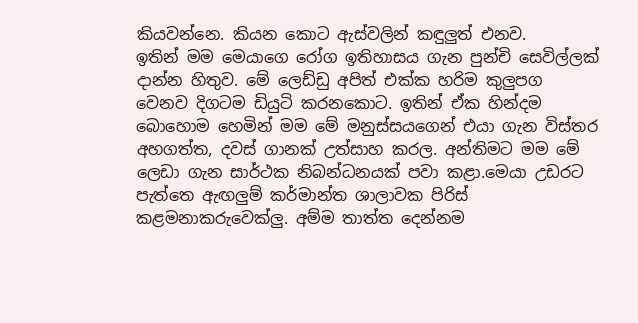කියවන්නෙ. කියන කොට ඇස්වලින් කඳුලුත් එනව.
ඉතින් මම මෙයාගෙ රෝග ඉතිහාසය ගැන පුන්චි සෙවිල්ලක් දාන්න හිතුව. මේ ලෙඩ්ඩු අපිත් එක්ක හරිම කුලුපග වෙනව දිගටම ඩියුටි කරනකොට. ඉතින් ඒක හින්දම බොහොම හෙමින් මම මේ මනුස්සයගෙන් එයා ගැන විස්තර අහගත්ත, දවස් ගානක් උත්සාහ කරල. අන්තිමට මම මේ ලෙඩා ගැන සාර්ථක නිබන්ධනයක් පවා කළා.මෙයා උඩරට පැත්තෙ ඇඟලුම් කර්මාන්ත ශාලාවක පිරිස් කළමනාකරුවෙක්ලු. අම්ම තාත්ත දෙන්නම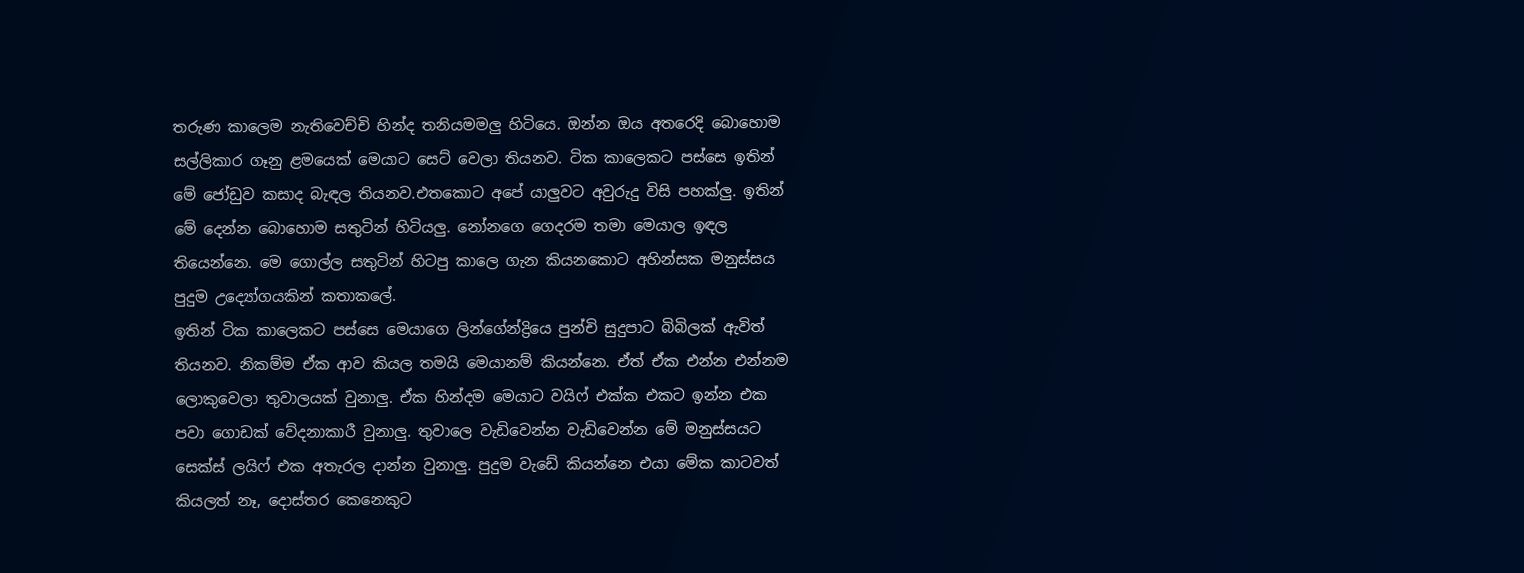තරුණ කාලෙම නැතිවෙච්චි හින්ද තනියමමලු හිටියෙ. ඔන්න ඔය අතරෙදි බොහොම සල්ලිකාර ගෑනු ළමයෙක් මෙයාට සෙට් වෙලා තියනව. ටික කාලෙකට පස්සෙ ඉතින් මේ ජෝඩුව කසාද බැඳල තියනව.එතකොට අපේ යාලුවට අවුරුදු විසි පහක්ලු. ඉතින් මේ දෙන්න බොහොම සතුටින් හිටියලු. නෝනගෙ ගෙදරම තමා මෙයාල ඉඳල තියෙන්නෙ. මෙ ගොල්ල සතුටින් හිටපු කාලෙ ගැන කියනකොට අහින්සක මනුස්සය පුදුම උද්‍යෝගයකින් කතාකලේ.
ඉතින් ටික කාලෙකට පස්සෙ මෙයාගෙ ලින්ගේන්ද්‍රියෙ පුන්චි සුදුපාට බිබිලක් ඇවිත් තියනව. නිකම්ම ඒක ආව කියල තමයි මෙයානම් කියන්නෙ. ඒත් ඒක එන්න එන්නම ලොකුවෙලා තුවාලයක් වුනාලු. ඒක හින්දම මෙයාට වයිෆ් එක්ක එකට ඉන්න එක පවා ගොඩක් වේදනාකාරී වුනාලු. තුවාලෙ වැඩිවෙන්න වැඩිවෙන්න මේ මනුස්සයට සෙක්ස් ලයිෆ් එක අතැරල දාන්න වුනාලු. පුදුම වැඩේ කියන්නෙ එයා මේක කාටවත් කියලත් නෑ, දොස්තර කෙනෙකුට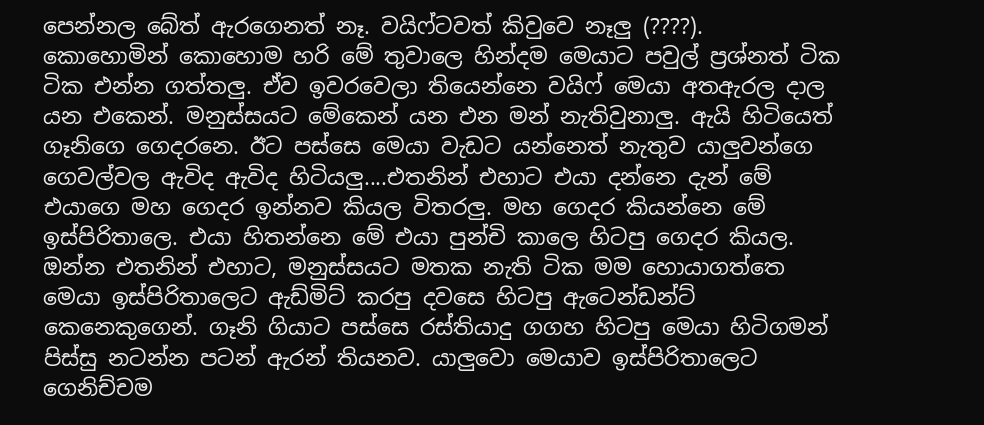පෙන්නල බේත් ඇරගෙනත් නෑ. වයිෆ්ටවත් කිවුවෙ නෑලු (????).
කොහොමින් කොහොම හරි මේ තුවාලෙ හින්දම මෙයාට පවුල් ප්‍රශ්නත් ටික ටික එන්න ගත්තලු. ඒව ඉවරවෙලා තියෙන්නෙ වයිෆ් මෙයා අතඇරල දාල යන එකෙන්. මනුස්සයට මේකෙන් යන එන මන් නැතිවුනාලු. ඇයි හිටියෙත් ගෑනිගෙ ගෙදරනෙ. ඊට පස්සෙ මෙයා වැඩට යන්නෙත් නැතුව යාලුවන්ගෙ ගෙවල්වල ඇවිද ඇවිද හිටියලු....එතනින් එහාට එයා දන්නෙ දැන් මේ එයාගෙ මහ ගෙදර ඉන්නව කියල විතරලු. මහ ගෙදර කියන්නෙ මේ ඉස්පිරිතාලෙ. එයා හිතන්නෙ මේ එයා පුන්චි කාලෙ හිටපු ගෙදර කියල.
ඔන්න එතනින් එහාට, මනුස්සයට මතක නැති ටික මම හොයාගත්තෙ මෙයා ඉස්පිරිතාලෙට ඇඩ්මිට් කරපු දවසෙ හිටපු ඇටෙන්ඩන්ට් කෙනෙකුගෙන්. ගෑනි ගියාට පස්සෙ රස්තියාදු ගගහ හිටපු මෙයා හිටිගමන් පිස්සු නටන්න පටන් ඇරන් තියනව. යාලුවො මෙයාව ඉස්පිරිතාලෙට ගෙනිච්චම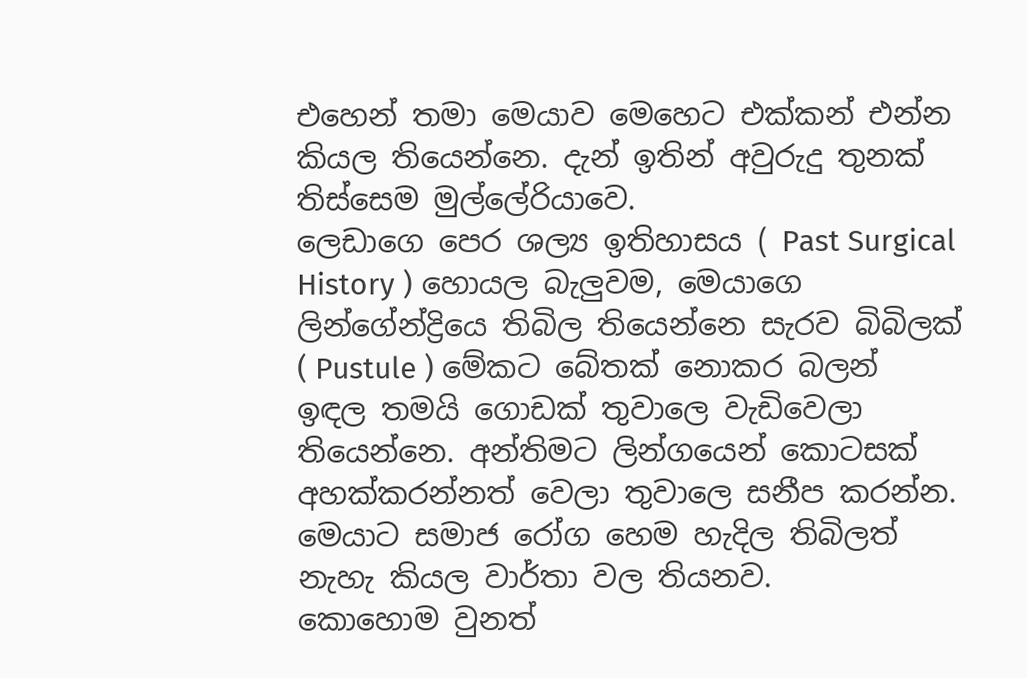එහෙන් තමා මෙයාව මෙහෙට එක්කන් එන්න කියල තියෙන්නෙ. දැන් ඉතින් අවුරුදු තුනක් තිස්සෙම මුල්ලේරියාවෙ.
ලෙඩාගෙ පෙර ශල්‍ය ඉතිහාසය ( Past Surgical History ) හොයල බැලුවම, මෙයාගෙ ලින්ගේන්ද්‍රියෙ තිබිල තියෙන්නෙ සැරව බිබිලක් ( Pustule ) මේකට බේතක් නොකර බලන් ඉඳල තමයි ගොඩක් තුවාලෙ වැඩිවෙලා තියෙන්නෙ. අන්තිමට ලින්ගයෙන් කොටසක් අහක්කරන්නත් වෙලා තුවාලෙ සනීප කරන්න. මෙයාට සමාජ රෝග හෙම හැදිල තිබිලත් නැහැ කියල වාර්තා වල තියනව.
කොහොම වුනත්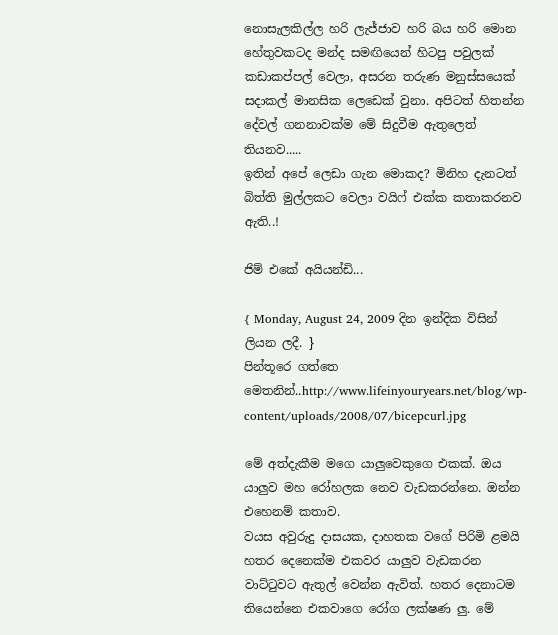නොසැලකිල්ල හරි ලැජ්ජාව හරි බය හරි මොන හේතුවකටද මන්ද සමඟියෙන් හිටපු පවුලක් කඩාකප්පල් වෙලා, අසරන තරුණ මනුස්සයෙක් සදාකල් මානසික ලෙඩෙක් වුනා. අපිටත් හිතන්න දේවල් ගනනාවක්ම මේ සිදුවීම ඇතුලෙත් තියනව.....
ඉතින් අපේ ලෙඩා ගැන මොකද? මිනිහ දැනටත් බිත්ති මුල්ලකට වෙලා වයිෆ් එක්ක කතාකරනව ඇති..!

ජිම් එකේ අයියන්ඩි...

{ Monday, August 24, 2009 දින ඉන්දික විසින් ලියන ලදී. }
පින්තූරෙ ගත්තෙ මෙතනින්..http://www.lifeinyouryears.net/blog/wp-content/uploads/2008/07/bicepcurl.jpg

මේ අත්දැකීම මගෙ යාලුවෙකුගෙ එකක්. ඔය යාලුව මහ රෝහලක නෙව වැඩකරන්නෙ. ඔන්න එහෙනම් කතාව.
වයස අවුරුදු දාසයක, දාහතක වගේ පිරිමි ළමයි හතර දෙනෙක්ම එකවර යාලුව වැඩකරන වාට්ටුවට ඇතුල් වෙන්න ඇවිත්. හතර දෙනාටම තියෙන්නෙ එකවාගෙ රෝග ලක්ෂණ ලු. මේ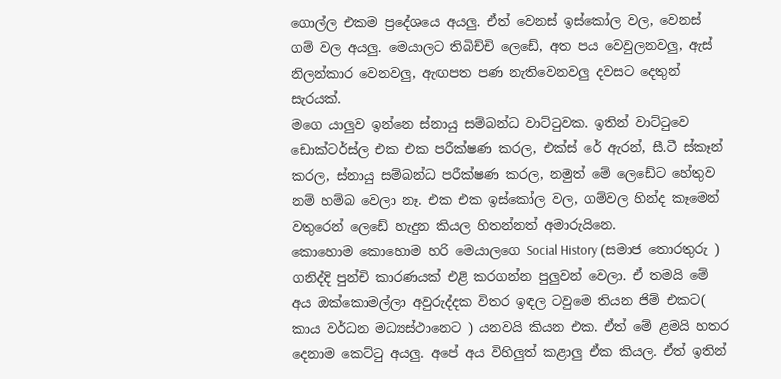ගොල්ල එකම ප්‍රදේශයෙ අයලු. ඒත් වෙනස් ඉස්කෝල වල, වෙනස් ගම් වල අයලු. මෙයාලට තිබිච්චි ලෙඩේ, අත පය වෙවුලනවලු, ඇස් නිලන්කාර වෙනවලු, ඇඟපත පණ නැතිවෙනවලු දවසට දෙතුන් සැරයක්.
මගෙ යාලුව ඉන්නෙ ස්නායු සම්බන්ධ වාට්ටුවක. ඉතින් වාට්ටුවෙ ඩොක්ටර්ස්ල එක එක පරීක්ෂණ කරල, එක්ස් රේ ඇරන්, සී.ටී ස්කෑන් කරල, ස්නායු සම්බන්ධ පරීක්ෂණ කරල, නමුත් මේ ලෙඩේට හේතුව නම් හම්බ වෙලා නෑ. එක එක ඉස්කෝල වල, ගම්වල හින්ද කෑමෙන් වතුරෙන් ලෙඩේ හැදුන කියල හිතන්නත් අමාරුයිනෙ.
කොහොම කොහොම හරි මෙයාලගෙ Social History (සමාජ තොරතුරු ) ගනිද්දි පුන්චි කාරණයක් එළි කරගන්න පුලුවන් වෙලා. ඒ තමයි මේ අය ඔක්කොමල්ලා අවුරුද්දක විතර ඉඳල ටවුමෙ තියන ජිම් එකට( කාය වර්ධන මධ්‍යස්ථානෙට ) යනවයි කියන එක. ඒත් මේ ළමයි හතර දෙනාම කෙට්ටු අයලු. අපේ අය විහිලුත් කළාලු ඒක කියල. ඒත් ඉතින්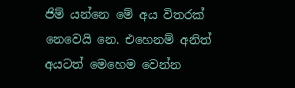ජිම් යන්නෙ මේ අය විතරක් නෙවෙයි නෙ. එහෙනම් අනිත් අයටත් මෙහෙම වෙන්න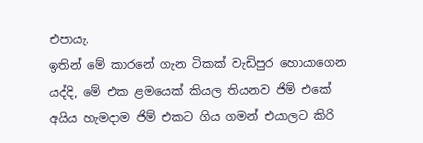එපායැ.
ඉතින් මේ කාරනේ ගැන ටිකක් වැඩිපුර හොයාගෙන යද්දි, මේ එක ළමයෙක් කියල තියනව ජිම් එකේ අයිය හැමදාම ජිම් එකට ගිය ගමන් එයාලට කිරි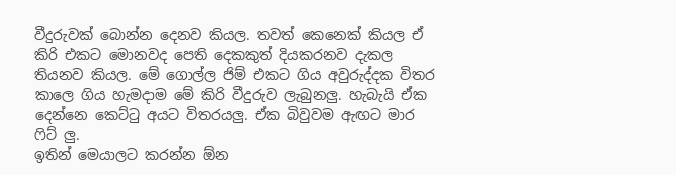වීදුරුවක් බොන්න දෙනව කියල. තවත් කෙනෙක් කියල ඒ කිරි එකට මොනවද පෙති දෙකකුත් දියකරනව දැකල තියනව කියල. මේ ගොල්ල ජිම් එකට ගිය අවුරුද්දක විතර කාලෙ ගිය හැමදාම මේ කිරි වීදුරුව ලැබුනලු. හැබැයි ඒක දෙන්නෙ කෙට්ටු අයට විතරයලු. ඒක බිවුවම ඇඟට මාර ෆිට් ලු.
ඉතින් මෙයාලට කරන්න ඕන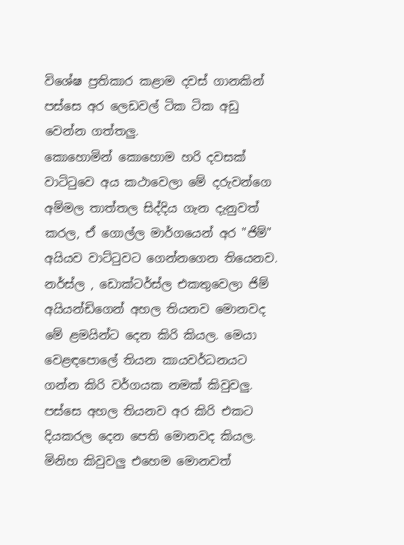විශේෂ ප්‍රතිකාර කළාම දවස් ගානකින් පස්සෙ අර ලෙඩවල් ටික ටික අඩු වෙන්න ගත්තලු.
කොහොමින් කොහොම හරි දවසක් වාටිටුවෙ අය කථාවෙලා මේ දරුවන්ගෙ අම්මල තාත්තල සිද්දිය ගැන දැනුවත් කරල, ඒ ගොල්ල මාර්ගයෙන් අර "ජිම්" අයියව වාට්ටුවට ගෙන්නගෙන තියෙනව.
නර්ස්ල , ඩොක්ටර්ස්ල එකතුවෙලා ජිම් අයියන්ඩිගෙන් අහල තියනව මොනවද මේ ළමයින්ට දෙන කිරි කියල. මෙයා වෙළඳපොලේ තියන කායවර්ධනයට ගන්න කිරි වර්ගයක නමක් කිවුවලු. පස්සෙ අහල තියනව අර කිරි එකට දියකරල දෙන පෙති මොනවද කියල. මිනිහ කිවුවලු එහෙම මොනවත්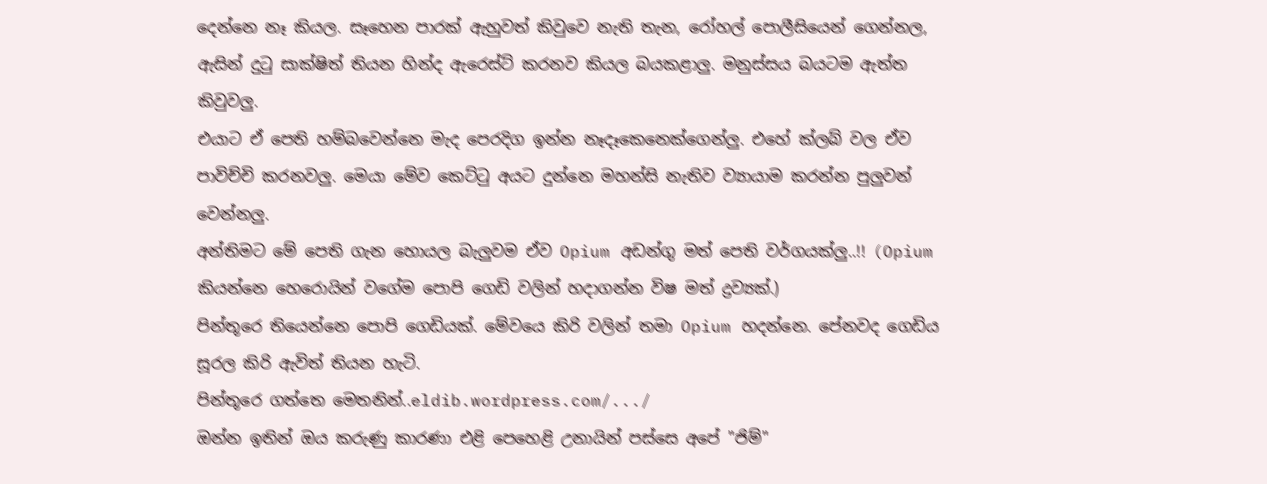දෙන්නෙ නෑ කියල. සෑහෙන පාරක් ඇහුවත් කිවුවෙ නැති තැන, රෝහල් පොලීසියෙන් ගෙන්නල, ඇසින් දුටු සාක්ෂිත් තියන හින්ද ඇරෙස්ට් කරනව කියල බයකළාලු. මනුස්සය බයටම ඇත්ත කිවුවලු.
එයාට ඒ පෙති හම්බවෙන්නෙ මැද පෙරදිග ඉන්න නෑදෑකෙනෙක්ගෙන්ලු. එහේ ක්ලබ් වල ඒව පාවිච්චි කරනවලු. මෙයා මේව කෙට්ටු අයට දුන්නෙ මහන්සි නැතිව ව්‍යායාම කරන්න පුලුවන් වෙන්නලු.
අන්තිමට මේ පෙති ගැන හොයල බැලුවම ඒව Opium අඩන්ගු මත් පෙති වර්ගයක්ලු..!! (Opium කියන්නෙ හෙරොයින් වගේම පොපි ගෙඩි වලින් හදාගන්න විෂ මත් ද්‍රව්‍යක්.)
පින්තූරෙ තියෙන්නෙ පොපි ගෙඩියක්. මේවයෙ කිරි වලින් තමා Opium හදන්නෙ. පේනවද ගෙඩිය සූරල කිරි ඇවිත් තියන හැටි.
පින්තූරෙ ගත්තෙ මෙතනින්..eldib.wordpress.com/.../
ඔන්න ඉතින් ඔය කරුණු කාරණා එළි පෙහෙළි උනායින් පස්සෙ අපේ "ජිම්"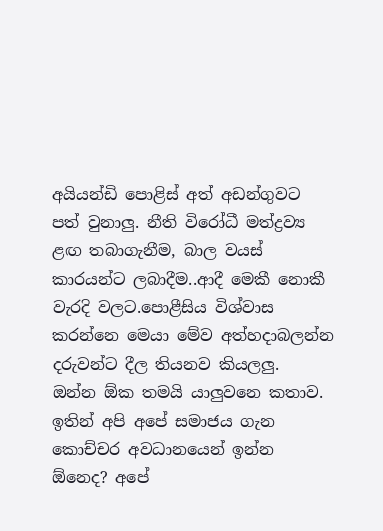අයියන්ඩි පොළිස් අත් අඩන්ගුවට පත් වුනාලු. නීති විරෝධී මත්ද්‍රව්‍ය ළඟ තබාගැනීම, බාල වයස් කාරයන්ට ලබාදීම..ආදී මෙකී නොකී වැරදි වලට.පොළීසිය විශ්වාස කරන්නෙ මෙයා මේව අත්හදාබලන්න දරුවන්ට දීල තියනව කියලලු.
ඔන්න ඕක තමයි යාලුවනෙ කතාව. ඉතින් අපි අපේ සමාජය ගැන කොච්චර අවධානයෙන් ඉන්න ඕනෙද? අපේ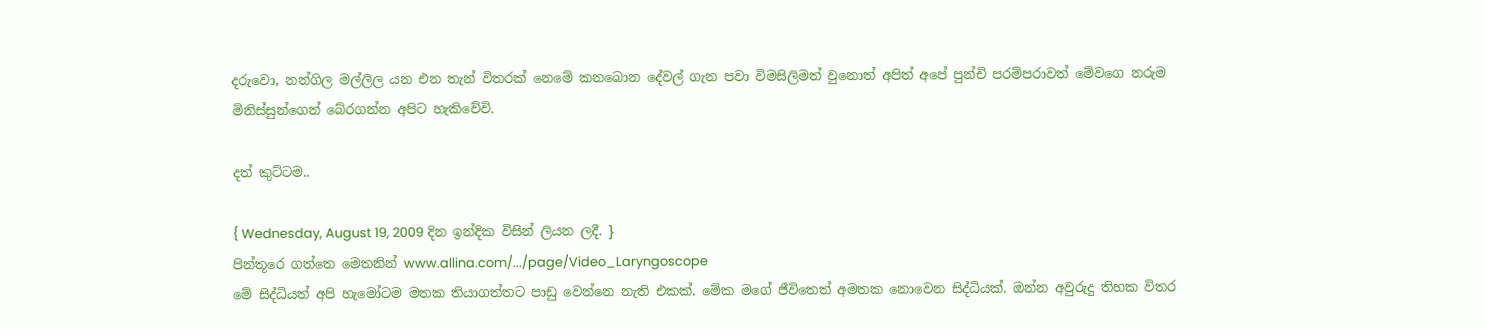දරුවො, නන්ගිල මල්ලිල යන එන තැන් විතරක් නෙමේ කනබොන දේවල් ගැන පවා විමසිලිමත් වුනොත් අපිත් අපේ පුන්චි පරම්පරාවත් මේවගෙ නරුම මිනිස්සුන්ගෙන් බේරගන්න අපිට හැකිවේවි.

දත් කුට්ටම..

{ Wednesday, August 19, 2009 දින ඉන්දික විසින් ලියන ලදී. }
පින්තූරෙ ගත්තෙ මෙතනින් www.allina.com/.../page/Video_Laryngoscope
මේ සිද්ධියත් අපි හැමෝටම මතක තියාගත්තට පාඩු වෙන්නෙ නැති එකක්. මේක මගේ ජීවිතෙත් අමතක නොවෙන සිද්ධියක්. ඔන්න අවුරුදු තිහක විතර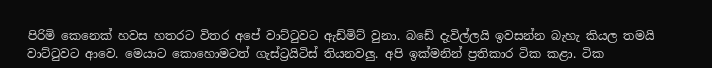පිරිමි කෙනෙක් හවස හතරට විතර අපේ වාට්ටුවට ඇඩ්මිට් වුනා. බඩේ දැවිල්ලයි ඉවසන්න බැහැ කියල තමයි වාට්ටුවට ආවෙ. මෙයාට කොහොමටත් ගැස්ට්‍රයිටිස් තියනවලු. අපි ඉක්මනින් ප්‍රතිකාර ටික කළා. ටික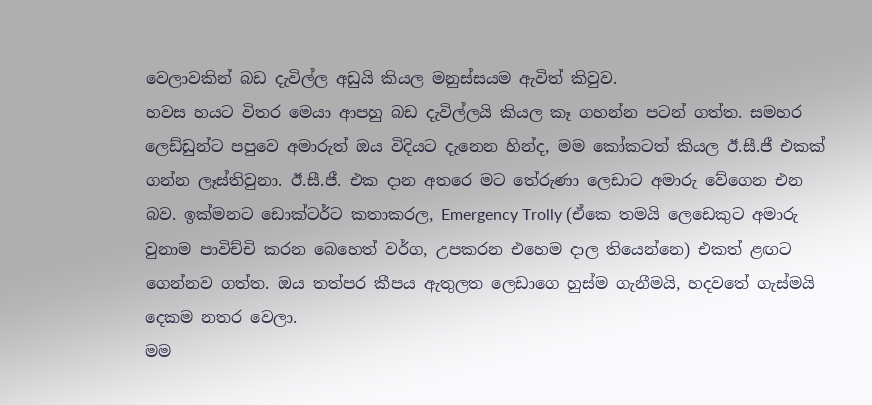වෙලාවකින් බඩ දැවිල්ල අඩුයි කියල මනුස්සයම ඇවිත් කිවුව.
හවස හයට විතර මෙයා ආපහු බඩ දැවිල්ලයි කියල කෑ ගහන්න පටන් ගත්ත. සමහර ලෙඩ්ඩුන්ට පපුවෙ අමාරුත් ඔය විදියට දැනෙන හින්ද, මම කෝකටත් කියල ඊ.සී.ජී එකක් ගන්න ලෑස්තිවුනා. ඊ.සී.ජී. එක දාන අතරෙ මට තේරුණා ලෙඩාට අමාරු වේගෙන එන බව. ඉක්මනට ඩොක්ටර්ට කතාකරල, Emergency Trolly (ඒකෙ තමයි ලෙඩෙකුට අමාරු වුනාම පාවිච්චි කරන බෙහෙත් වර්ග, උපකරන එහෙම දාල තියෙන්නෙ) එකත් ළඟට ගෙන්නව ගත්ත. ඔය තත්පර කීපය ඇතුලත ලෙඩාගෙ හුස්ම ගැනීමයි, හදවතේ ගැස්මයි දෙකම නතර වෙලා.
මම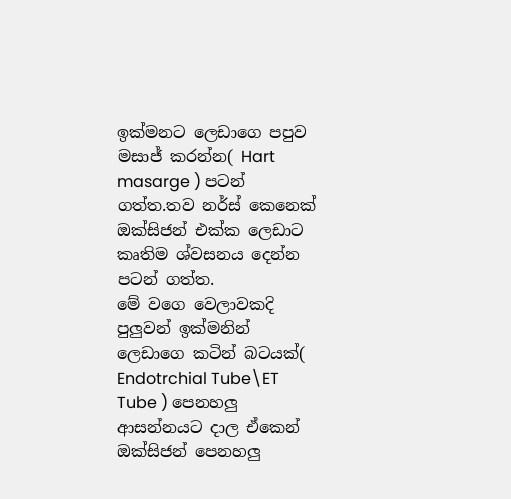ඉක්මනට ලෙඩාගෙ පපුව මසාජ් කරන්න( Hart masarge ) පටන් ගත්ත.තව නර්ස් කෙනෙක් ඔක්සිජන් එක්ක ලෙඩාට කෘතිම ශ්වසනය දෙන්න පටන් ගත්ත.
මේ වගෙ වෙලාවකදි පුලුවන් ඉක්මනින් ලෙඩාගෙ කටින් බටයක්( Endotrchial Tube\ET Tube ) පෙනහලු ආසන්නයට දාල ඒකෙන් ඔක්සිජන් පෙනහලු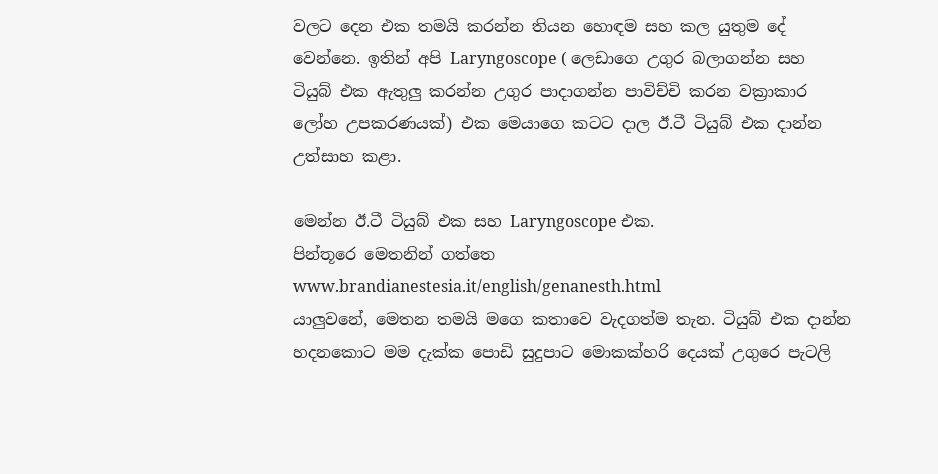වලට දෙන එක තමයි කරන්න තියන හොඳම සහ කල යුතුම දේ වෙන්නෙ. ඉතින් අපි Laryngoscope ( ලෙඩාගෙ උගුර බලාගන්න සහ ටියුබ් එක ඇතුලු කරන්න උගුර පාදාගන්න පාවිච්චි කරන වක්‍රාකාර ලෝහ උපකරණයක්) එක මෙයාගෙ කටට දාල ඊ.ටී ටියුබ් එක දාන්න උත්සාහ කළා.

මෙන්න ඊ.ටී ටියුබ් එක සහ Laryngoscope එක.
පින්තූරෙ මෙතනින් ගත්තෙ www.brandianestesia.it/english/genanesth.html
යාලුවනේ, මෙතන තමයි මගෙ කතාවෙ වැදගත්ම තැන. ටියුබ් එක දාන්න හදනකොට මම දැක්ක පොඩි සුදුපාට මොකක්හරි දෙයක් උගුරෙ පැටලි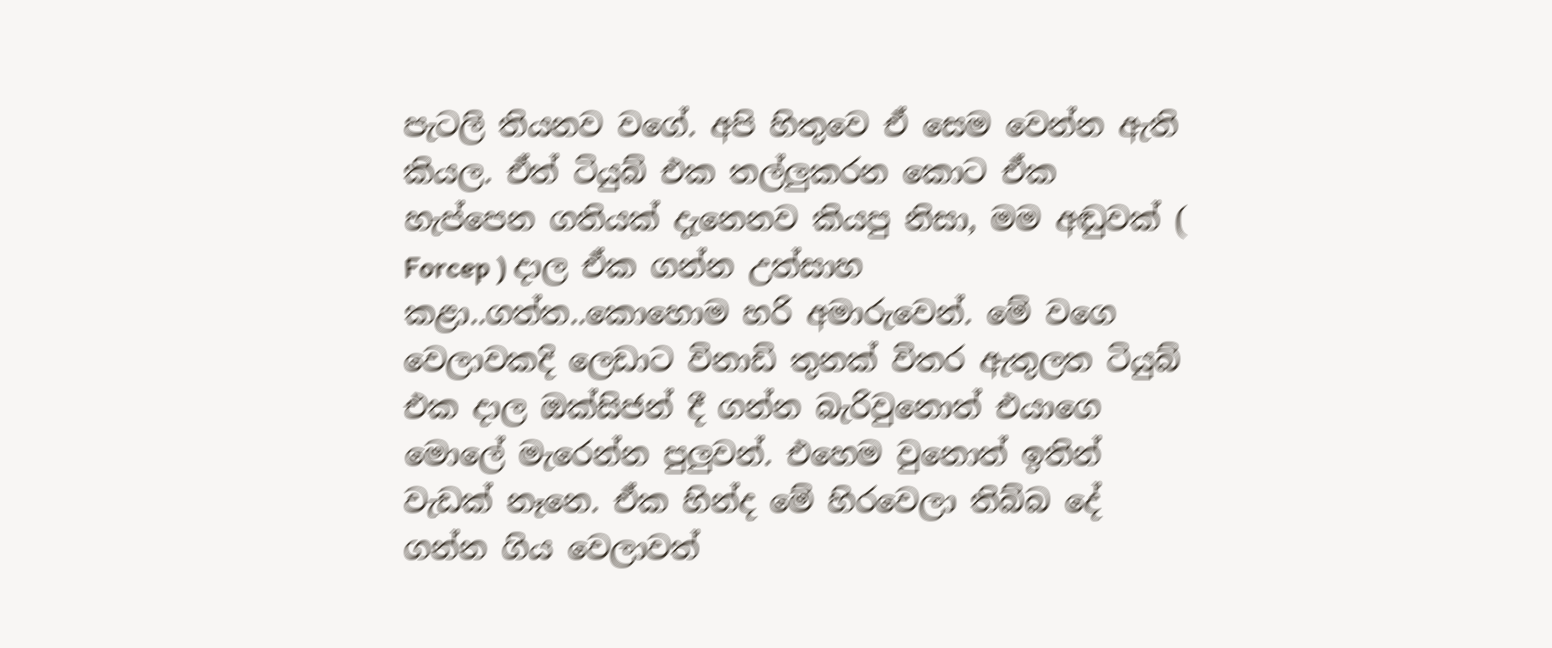පැටලි තියනව වගේ. අපි හිතුවෙ ඒ සෙම වෙන්න ඇති කියල. ඒත් ටියුබ් එක තල්ලුකරන කොට ඒක හැප්පෙන ගතියක් දැනෙනව කියපු නිසා, මම අඬුවක් ( Forcep ) දාල ඒක ගන්න උත්සාහ කළා..ගත්ත..කොහොම හරි අමාරුවෙන්. මේ වගෙ වෙලාවකදි ලෙඩාට විනාඩි තුනක් විතර ඇතුලත ටියුබ් එක දාල ඔක්සිජන් දී ගන්න බැරිවුනොත් එයාගෙ මොලේ මැරෙන්න පුලුවන්. එහෙම වුනොත් ඉතින් වැඩක් නෑනෙ. ඒක හින්ද මේ හිරවෙලා තිබ්බ දේ ගන්න ගිය වෙලාවත්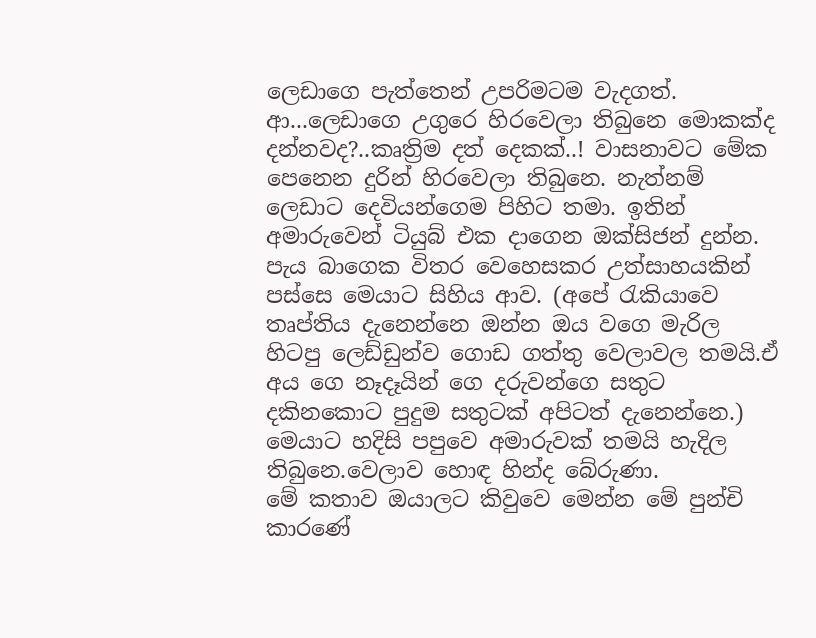ලෙඩාගෙ පැත්තෙන් උපරිමටම වැදගත්.
ආ...ලෙඩාගෙ උගුරෙ හිරවෙලා තිබුනෙ මොකක්ද දන්නවද?..කෘත්‍රිම දත් දෙකක්..! වාසනාවට මේක පෙනෙන දුරින් හිරවෙලා තිබුනෙ. නැත්නම් ලෙඩාට දෙවියන්ගෙම පිහිට තමා. ඉතින් අමාරුවෙන් ටියුබ් එක දාගෙන ඔක්සිජන් දුන්න.
පැය බාගෙක විතර වෙහෙසකර උත්සාහයකින් පස්සෙ මෙයාට සිහිය ආව. (අපේ රැකියාවෙ තෘප්තිය දැනෙන්නෙ ඔන්න ඔය වගෙ මැරිල හිටපු ලෙඩ්ඩුන්ව ගොඩ ගත්තු වෙලාවල තමයි.ඒ අය ගෙ නෑදෑයින් ගෙ දරුවන්ගෙ සතුට දකිනකොට පුදුම සතුටක් අපිටත් දැනෙන්නෙ.)
මෙයාට හදිසි පපුවෙ අමාරුවක් තමයි හැදිල තිබුනෙ.වෙලාව හොඳ හින්ද බේරුණා.
මේ කතාව ඔයාලට කිවුවෙ මෙන්න මේ පුන්චි කාරණේ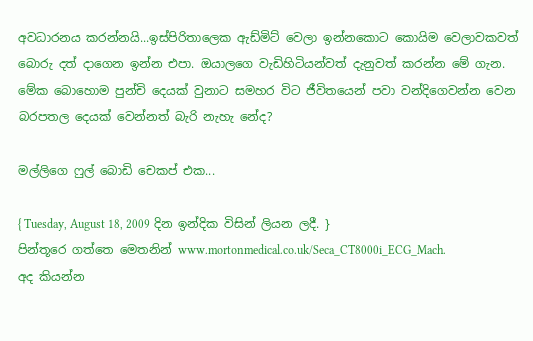අවධාරනය කරන්නයි...ඉස්පිරිතාලෙක ඇඩ්මිට් වෙලා ඉන්නකොට කොයිම වෙලාවකවත් බොරු දත් දාගෙන ඉන්න එපා. ඔයාලගෙ වැඩිහිටියන්වත් දැනුවත් කරන්න මේ ගැන. මේක බොහොම පුන්චි දෙයක් වුනාට සමහර විට ජීවිතයෙන් පවා වන්දිගෙවන්න වෙන බරපතල දෙයක් වෙන්නත් බැරි නැහැ නේද?

මල්ලිගෙ ෆුල් බොඩි චෙකප් එක...

{ Tuesday, August 18, 2009 දින ඉන්දික විසින් ලියන ලදී. }
පින්තූරෙ ගත්තෙ මෙතනින් www.mortonmedical.co.uk/Seca_CT8000i_ECG_Mach.
අද කියන්න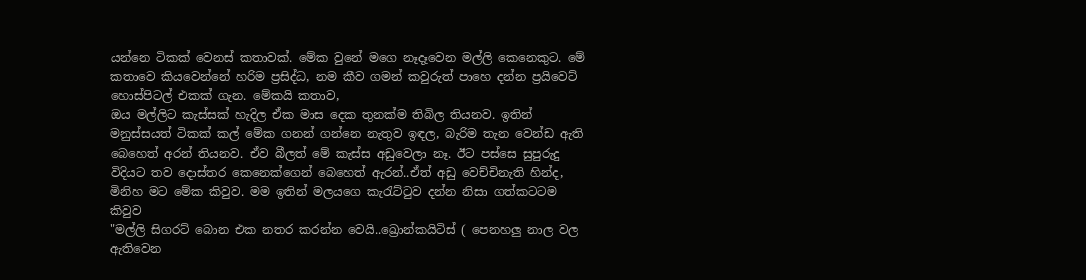යන්නෙ ටිකක් වෙනස් කතාවක්. මේක වුනේ මගෙ නෑදෑවෙන මල්ලි කෙනෙකුට. මේ කතාවෙ කියවෙන්නේ හරිම ප්‍රසිද්ධ, නම කීව ගමන් කවුරුත් පාහෙ දන්න ප්‍රයිවෙට් හොස්පිටල් එකක් ගැන. මේකයි කතාව,
ඔය මල්ලිට කැස්සක් හැදිල ඒක මාස දෙක තුනක්ම තිබිල තියනව. ඉතින් මනුස්සයත් ටිකක් කල් මේක ගනන් ගන්නෙ නැතුව ඉඳල, බැරිම තැන වෙන්ඩ ඇති බෙහෙත් අරන් තියනව. ඒව බීලත් මේ කැස්ස අඩුවෙලා නෑ. ඊට පස්සෙ සුපුරුදු විදියට තව දොස්තර කෙනෙක්ගෙන් බෙහෙත් ඇරන්..ඒත් අඩු වෙච්චිනැති හින්ද, මිනිහ මට මේක කිවුව. මම ඉතින් මලයගෙ කැරැට්ටුව දන්න නිසා ගත්කටටම කිවුව
"මල්ලි සිගරට් බොන එක නතර කරන්න වෙයි..ඛ්‍රොන්කයිටිස් ( පෙනහලු නාල වල ඇතිවෙන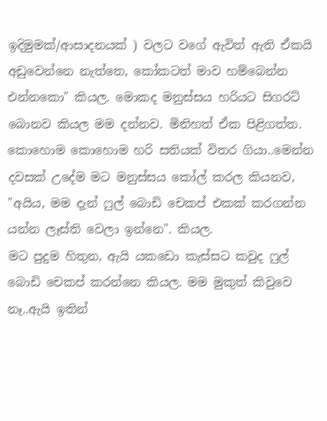ඉදිමුමක්/ආසාදනයක් ) වලට වගේ ඇවිත් ඇති ඒකයි අඩුවෙන්නෙ නැත්තෙ, කෝකටත් මාව හම්බෙන්න එන්නකො" කියල. මොකද මනුස්සය හරියට සිගරට් බොනව කියල මම දන්නව. මිනිහත් ඒක පිළිගත්ත. කොහොම කොහොම හරි සතියක් විතර ගියා..මෙන්න දවසක් උදේම මට මනුස්සය කෝල් කරල කියනව, "අයිය, මම දැන් ෆුල් බොඩි චෙකප් එකක් කරගන්න යන්න ලෑස්ති වෙලා ඉන්නෙ". කියල.
මට පුදුම හිතුන, ඇයි යකඩො කැස්සට කවුද ෆුල් බොඩි චෙකප් කරන්නෙ කියල. මම මුකුත් කිවුවෙ නෑ..ඇයි ඉතින්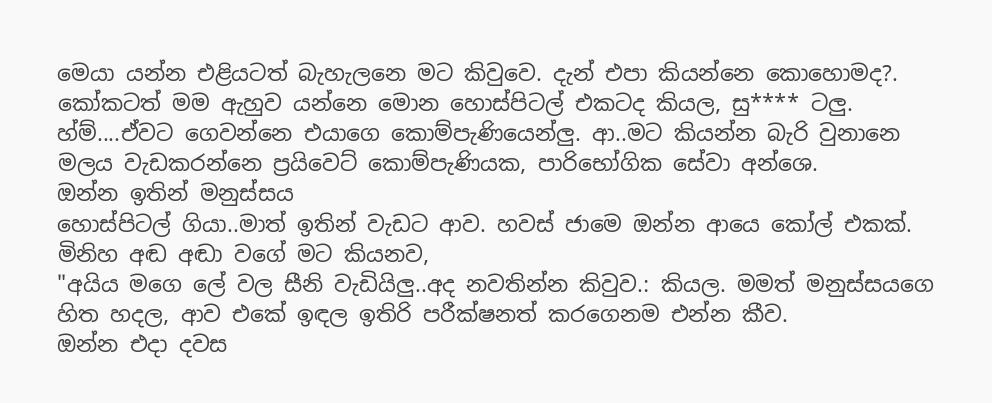මෙයා යන්න එළියටත් බැහැලනෙ මට කිවුවෙ. දැන් එපා කියන්නෙ කොහොමද?.
කෝකටත් මම ඇහුව යන්නෙ මොන හොස්පිටල් එකටද කියල, සු**** ටලු. හ්ම්....ඒවට ගෙවන්නෙ එයාගෙ කොම්පැණියෙන්ලු. ආ..මට කියන්න බැරි වුනානෙ මලය වැඩකරන්නෙ ප්‍රයිවෙට් කොම්පැණියක, පාරිභෝගික සේවා අන්ශෙ.
ඔන්න ඉතින් මනුස්සය
හොස්පිටල් ගියා..මාත් ඉතින් වැඩට ආව. හවස් ජාමෙ ඔන්න ආයෙ කෝල් එකක්. මිනිහ අඬ අඬා වගේ මට කියනව,
"අයිය මගෙ ලේ වල සීනි වැඩියිලු..අද නවතින්න කිවුව.: කියල. මමත් මනුස්සයගෙ හිත හදල, ආව එකේ ඉඳල ඉතිරි පරීක්ෂනත් කරගෙනම එන්න කීව.
ඔන්න එදා දවස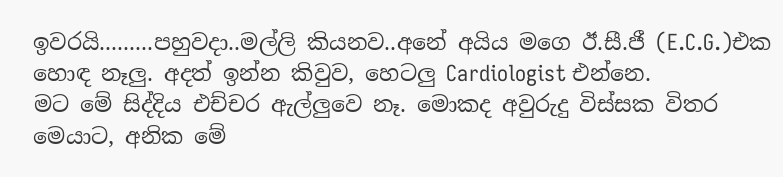ඉවරයි.........පහුවදා..මල්ලි කියනව..අනේ අයිය මගෙ ඊ.සී.ජී (E.C.G.)එක හොඳ නෑලු. අදත් ඉන්න කිවුව, හෙටලු Cardiologist එන්නෙ.
මට මේ සිද්දිය එච්චර ඇල්ලුවෙ නෑ. මොකද අවුරුදු විස්සක විතර මෙයාට, අනික මේ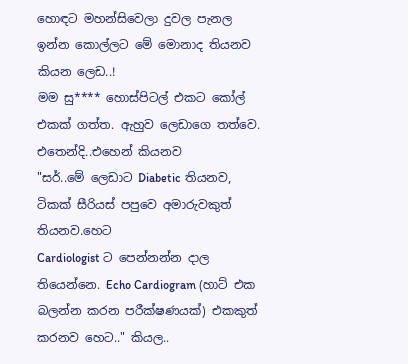හොඳට මහන්සිවෙලා දුවල පැනල ඉන්න කොල්ලට මේ මොනාද තියනව කියන ලෙඩ..!
මම සු**** හොස්පිටල් එකට කෝල් එකක් ගත්ත. ඇහුව ලෙඩාගෙ තත්වෙ. එතෙන්දි..එහෙන් කියනව
"සර්..මේ ලෙඩාට Diabetic තියනව, ටිකක් සීරියස් පපුවෙ අමාරුවකුත් තියනව.හෙට
Cardiologist ට පෙන්නන්න දාල තියෙන්නෙ. Echo Cardiogram (හාට් එක බලන්න කරන පරීක්ෂණයක්) එකකුත් කරනව හෙට.." කියල..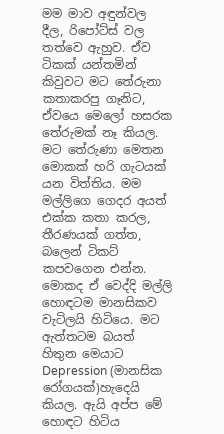මම මාව අඳුන්වල දීල, රිපෝට්ස් වල තත්වෙ ඇහුව. ඒව ටිකක් යන්තමින් කිවුවට මට තේරුනා කතාකරපු ගෑනිට, ඒවයෙ මෙලෝ හසරක තේරුමක් නෑ කියල.
මට තේරුණා මෙතන මොකක් හරි ගැටයක් යන විත්තිය. මම මල්ලිගෙ ගෙදර අයත් එක්ක කතා කරල, තීරණයක් ගත්ත, බලෙන් ටිකට් කපවගෙන එන්න. මොකද ඒ වෙද්දි මල්ලි හොඳටම මානසිකව වැටිලයි හිටියෙ. මට ඇත්තටම බයත් හිතුන මෙයාට Depression (මානසික රෝගයක්)හැදෙයි කියල. ඇයි අප්ප මේ හොඳට හිටිය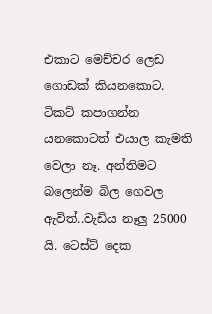එකාට මෙච්චර ලෙඩ ගොඩක් කියනකොට.
ටිකට් කපාගන්න යනකොටත් එයාල කැමති වෙලා නෑ. අන්තිමට බලෙන්ම බිල ගෙවල ඇවිත්..වැඩිය නෑලු 25000 යි. ටෙස්ට් දෙක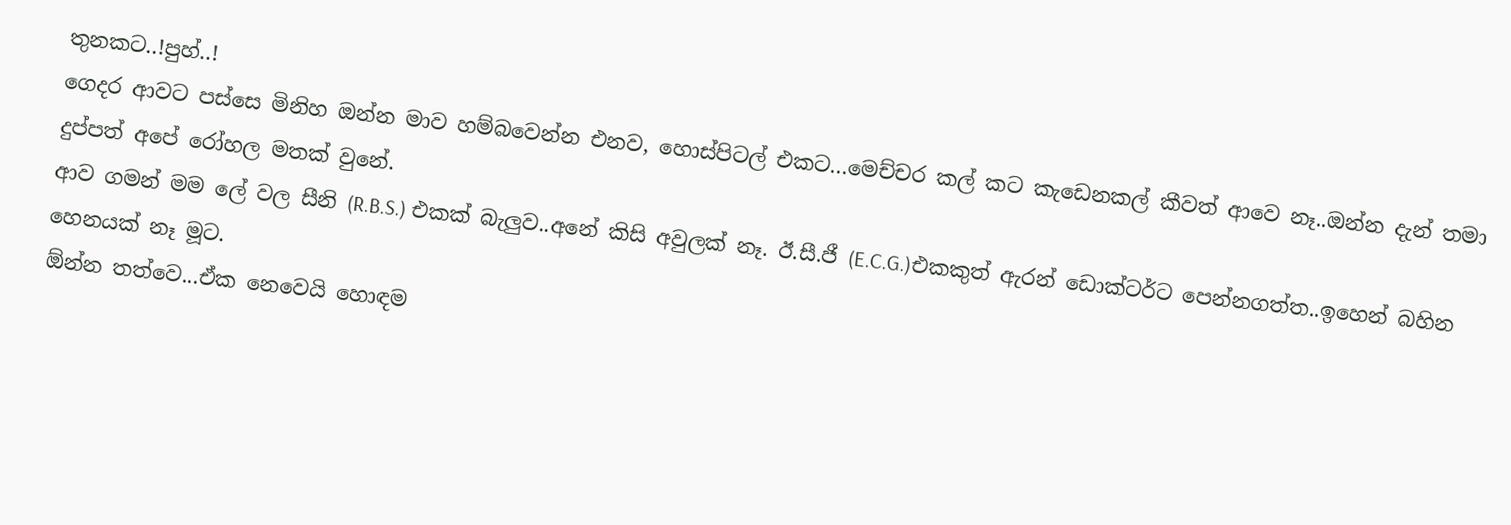තුනකට..!පුහ්..!
ගෙදර ආවට පස්සෙ මිනිහ ඔන්න මාව හම්බවෙන්න එනව, හොස්පිටල් එකට...මෙච්චර කල් කට කැඩෙනකල් කීවත් ආවෙ නෑ..ඔන්න දැන් තමා දුප්පත් අපේ රෝහල මතක් වුනේ.
ආව ගමන් මම ලේ වල සීනි (R.B.S.) එකක් බැලුව..අනේ කිසි අවුලක් නෑ. ඊ.සී.ජී (E.C.G.)එකකුත් ඇරන් ඩොක්ටර්ට පෙන්නගත්ත..ඉහෙන් බහින හෙනයක් නෑ මූට.
ඕන්න තත්වෙ...ඒක නෙවෙයි හොඳම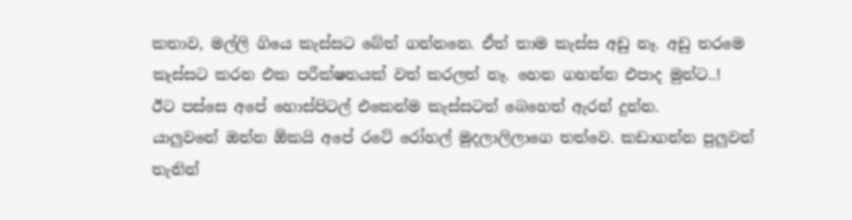කතාව, මල්ලි ගියෙ කැස්සට බේත් ගන්නනෙ. ඒත් තාම කැස්ස අඩු නෑ. අඩු තරමෙ කැස්සට කරන එක පරීක්ෂනයක් වත් කරලත් නෑ. හෙන ගහන්න එපාද මුන්ට..!
ඊට පස්සෙ අපේ හොස්පිටල් එකෙන්ම කැස්සටත් බෙහෙත් ඇරන් දුන්න.
යාලුවනේ ඔන්න ඕකයි අපේ රටේ රෝහල් මුදලාලිලාගෙ තත්වෙ. කඩාගන්න පුලුවන් තැනින්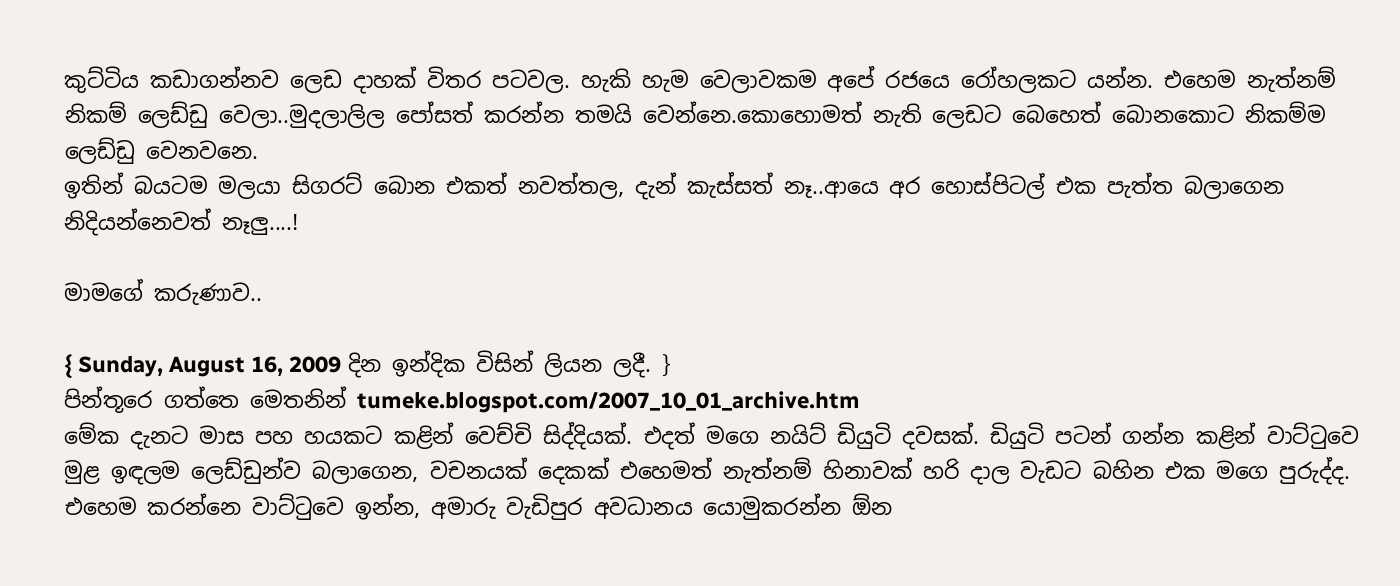කුට්ටිය කඩාගන්නව ලෙඩ දාහක් විතර පටවල. හැකි හැම වෙලාවකම අපේ රජයෙ රෝහලකට යන්න. එහෙම නැත්නම් නිකම් ලෙඩ්ඩු වෙලා..මුදලාලිල පෝසත් කරන්න තමයි වෙන්නෙ.කොහොමත් නැති ලෙඩට බෙහෙත් බොනකොට නිකම්ම ලෙඩ්ඩු වෙනවනෙ.
ඉතින් බයටම මලයා සිගරට් බොන එකත් නවත්තල, දැන් කැස්සත් නෑ..ආයෙ අර හොස්පිටල් එක පැත්ත බලාගෙන නිදියන්නෙවත් නෑලු....!

මාමගේ කරුණාව..

{ Sunday, August 16, 2009 දින ඉන්දික විසින් ලියන ලදී. }
පින්තූරෙ ගත්තෙ මෙතනින් tumeke.blogspot.com/2007_10_01_archive.htm
මේක දැනට මාස පහ හයකට කළින් වෙච්චි සිද්දියක්. එදත් මගෙ නයිට් ඩියුටි දවසක්. ඩියුටි පටන් ගන්න කළින් වාට්ටුවෙ මුළ ඉඳලම ලෙඩ්ඩුන්ව බලාගෙන, වචනයක් දෙකක් එහෙමත් නැත්නම් හිනාවක් හරි දාල වැඩට බහින එක මගෙ පුරුද්ද. එහෙම කරන්නෙ වාට්ටුවෙ ඉන්න, අමාරු වැඩිපුර අවධානය යොමුකරන්න ඕන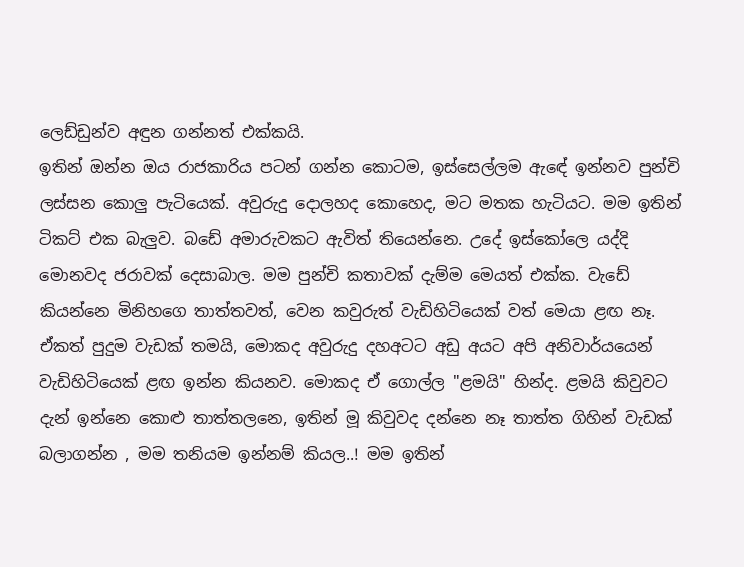ලෙඩ්ඩුන්ව අඳුන ගන්නත් එක්කයි.
ඉතින් ඔන්න ඔය රාජකාරිය පටන් ගන්න කොටම, ඉස්සෙල්ලම ඇඳේ ඉන්නව පුන්චි ලස්සන කොලු පැටියෙක්. අවුරුදු දොලහද කොහෙද, මට මතක හැටියට. මම ඉතින් ටිකට් එක බැලුව. බඩේ අමාරුවකට ඇවිත් තියෙන්නෙ. උදේ ඉස්කෝලෙ යද්දි මොනවද ජරාවක් දෙසාබාල. මම පුන්චි කතාවක් දැම්ම මෙයත් එක්ක. වැඩේ කියන්නෙ මිනිහගෙ තාත්තවත්, වෙන කවුරුත් වැඩිහිටියෙක් වත් මෙයා ළඟ නෑ. ඒකත් පුදුම වැඩක් තමයි, මොකද අවුරුදු දහඅටට අඩු අයට අපි අනිවාර්යයෙන් වැඩිහිටියෙක් ළඟ ඉන්න කියනව. මොකද ඒ ගොල්ල "ළමයි" හින්ද. ළමයි කිවුවට දැන් ඉන්නෙ කොළු තාත්තලනෙ, ඉතින් මූ කිවුවද දන්නෙ නෑ තාත්ත ගිහින් වැඩක් බලාගන්න , මම තනියම ඉන්නම් කියල..! මම ඉතින්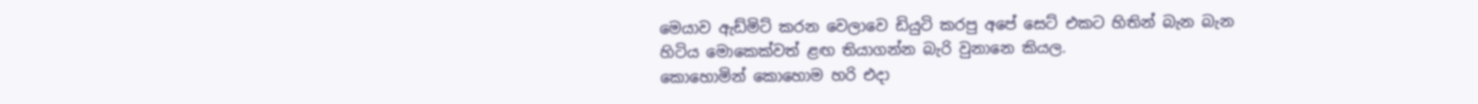මෙයාව ඇඩ්මිට් කරන වෙලාවෙ ඩියුටි කරපු අපේ සෙට් එකට හිතින් බැන බැන හිටිය මොකෙක්වත් ළඟ තියාගන්න බැරි වුනානෙ කියල.
කොහොමින් කොහොම හරි එදා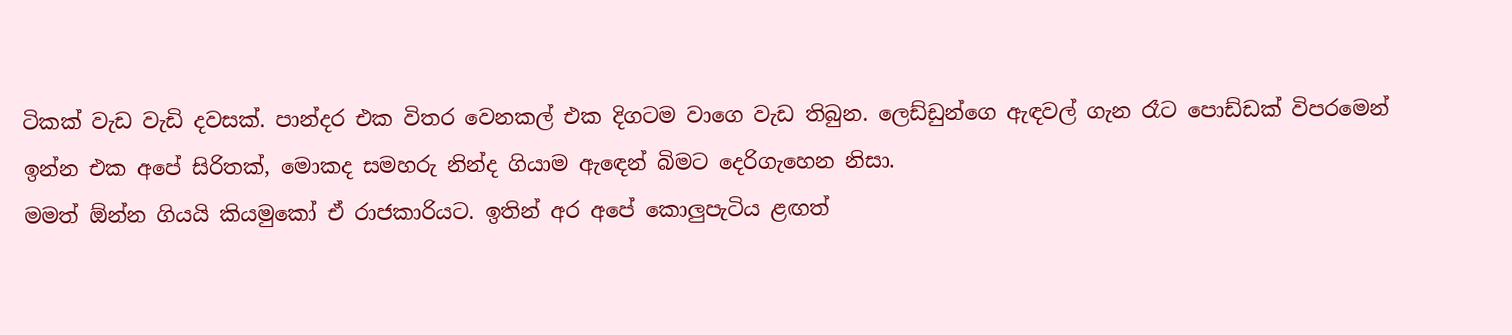ටිකක් වැඩ වැඩි දවසක්. පාන්දර එක විතර වෙනකල් එක දිගටම වාගෙ වැඩ තිබුන. ලෙඩ්ඩුන්ගෙ ඇඳවල් ගැන රෑට පොඩ්ඩක් විපරමෙන් ඉන්න එක අපේ සිරිතක්, මොකද සමහරු නින්ද ගියාම ඇඳෙන් බිමට දෙරිගැහෙන නිසා.
මමත් ඕන්න ගියයි කියමුකෝ ඒ රාජකාරියට. ඉතින් අර අපේ කොලුපැටිය ළඟත්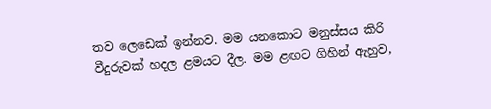තව ලෙඩෙක් ඉන්නව. මම යනකොට මනුස්සය කිරි වීදුරුවක් හදල ළමයට දීල. මම ළඟට ගිහින් ඇහුව,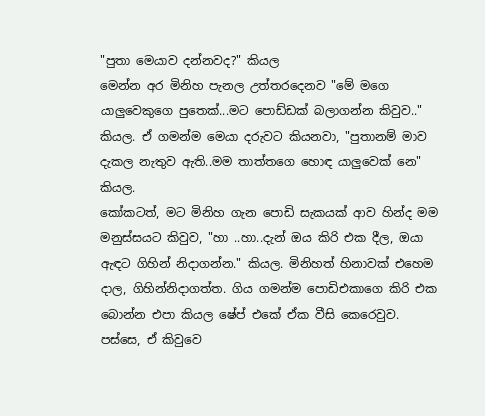"පුතා මෙයාව දන්නවද?" කියල
මෙන්න අර මිනිහ පැනල උත්තරදෙනව "මේ මගෙ යාලුවෙකුගෙ පුතෙක්...මට පොඩ්ඩක් බලාගන්න කිවුව.." කියල. ඒ ගමන්ම මෙයා දරුවට කියනවා, "පුතානම් මාව දැකල නැතුව ඇති..මම තාත්තගෙ හොඳ යාලුවෙක් නෙ" කියල.
කෝකටත්, මට මිනිහ ගැන පොඩි සැකයක් ආව හින්ද මම මනුස්සයට කිවුව, "හා ..හා..දැන් ඔය කිරි එක දීල, ඔයා ඇඳට ගිහින් නිදාගන්න." කියල. මිනිහත් හිනාවක් එහෙම දාල, ගිහින්නිදාගත්ත. ගිය ගමන්ම පොඩිඑකාගෙ කිරි එක බොන්න එපා කියල ෂේප් එකේ ඒක වීසි කෙරෙවුව.
පස්සෙ, ඒ කිවුවෙ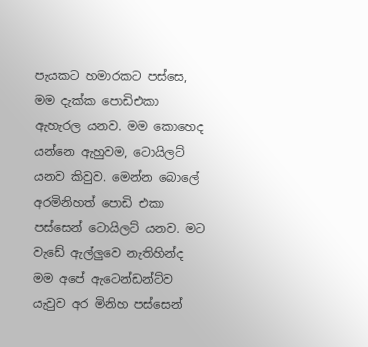පැයකට හමාරකට පස්සෙ, මම දැක්ක පොඩිඑකා ඇහැරල යනව. මම කොහෙද යන්නෙ ඇහුවම, ටොයිලට් යනව කිවුව. මෙන්න බොලේ අරමිනිහත් පොඩි එකා පස්සෙන් ටොයිලට් යනව. මට වැඩේ ඇල්ලුවෙ නැතිහින්ද මම අපේ ඇටෙන්ඩන්ට්ව යැවුව අර මිනිහ පස්සෙන්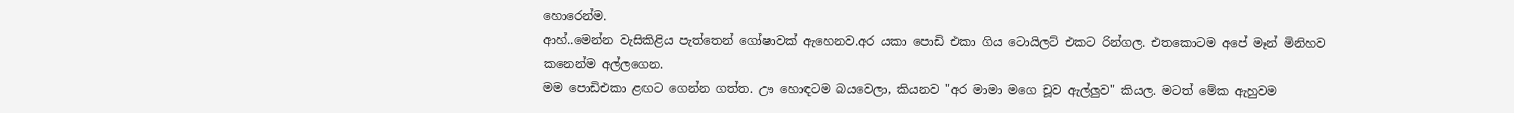හොරෙන්ම.
ආහ්..මෙන්න වැසිකිළිය පැත්තෙන් ගෝෂාවක් ඇහෙනව.අර යකා පොඩි එකා ගිය ටොයිලට් එකට රින්ගල. එතකොටම අපේ මෑන් මිනිහව කනෙන්ම අල්ලගෙන.
මම පොඩිඑකා ළඟට ගෙන්න ගත්ත. ඌ හොඳටම බයවෙලා, කියනව "අර මාමා මගෙ චූව ඇල්ලුව" කියල. මටත් මේක ඇහුවම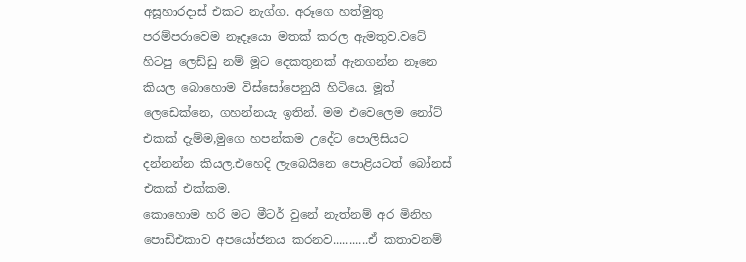අසූහාරදාස් එකට නැග්ග. අරූගෙ හත්මුතු පරම්පරාවෙම නෑදෑයො මතක් කරල ඇමතුව.වටේ හිටපු ලෙඩ්ඩු නම් මූට දෙකතුනක් ඇනගන්න නෑනෙ කියල බොහොම විස්සෝපෙනුයි හිටියෙ. මූත් ලෙඩෙක්නෙ, ගහන්නයැ ඉතින්. මම එවෙලෙම නෝට් එකක් දැම්ම,මුගෙ හපන්කම උදේට පොලිසියට දන්නන්න කියල.එහෙදි ලැබෙයිනෙ පොළියටත් බෝනස් එකක් එක්කම.
කොහොම හරි මට මීටර් වුනේ නැත්නම් අර මිනිහ පොඩිඑකාව අපයෝජනය කරනව...........ඒ කතාවනම්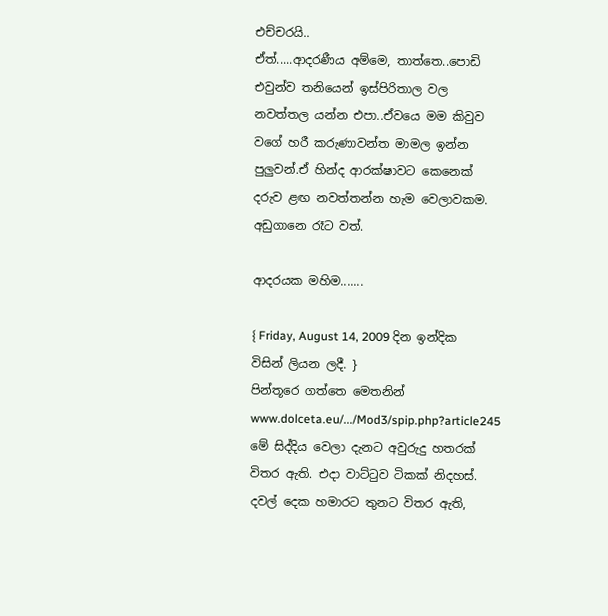එච්චරයි..
ඒත්.....ආදරණීය අම්මෙ, තාත්තෙ..පොඩි එවුන්ව තනියෙන් ඉස්පිරිතාල වල නවත්තල යන්න එපා..ඒවයෙ මම කිවුව වගේ හරී කරුණාවන්ත මාමල ඉන්න පුලුවන්.ඒ හින්ද ආරක්ෂාවට කෙනෙක් දරුව ළඟ නවත්තන්න හැම වෙලාවකම. අඩුගානෙ රෑට වත්.

ආදරයක මහිම.......

{ Friday, August 14, 2009 දින ඉන්දික විසින් ලියන ලදී. }
පින්තූරෙ ගත්තෙ මෙතනින් www.dolceta.eu/.../Mod3/spip.php?article245
මේ සිද්දිය වෙලා දැනට අවුරුදු හතරක් විතර ඇති. එදා වාට්ටුව ටිකක් නිදහස්. දවල් දෙක හමාරට තුනට විතර ඇති,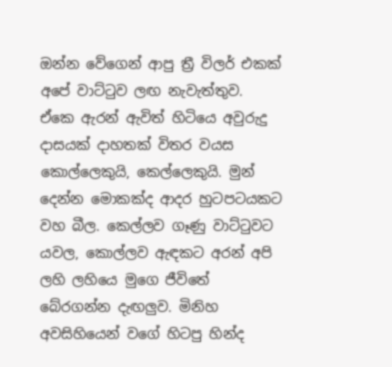ඔන්න වේගෙන් ආපු ත්‍රී විලර් එකක් අපේ වාට්ටුව ලඟ නැවැත්තුව. ඒකෙ ඇරන් ඇවිත් හිටියෙ අවුරුදු දාසයක් දාහතක් විතර වයස කොල්ලෙකුයි, කෙල්ලෙකුයි. මුන් දෙන්න මොකක්ද ආදර හුටපටයකට වහ බීල. කෙල්ලව ගෑණු වාට්ටුවට යවල, කොල්ලව ඇඳකට අරන් අපි ලහි ලහියෙ මුගෙ ජීවිතේ බේරගන්න දැඟලුව. මිනිහ අවසිහියෙන් වගේ හිටපු හින්ද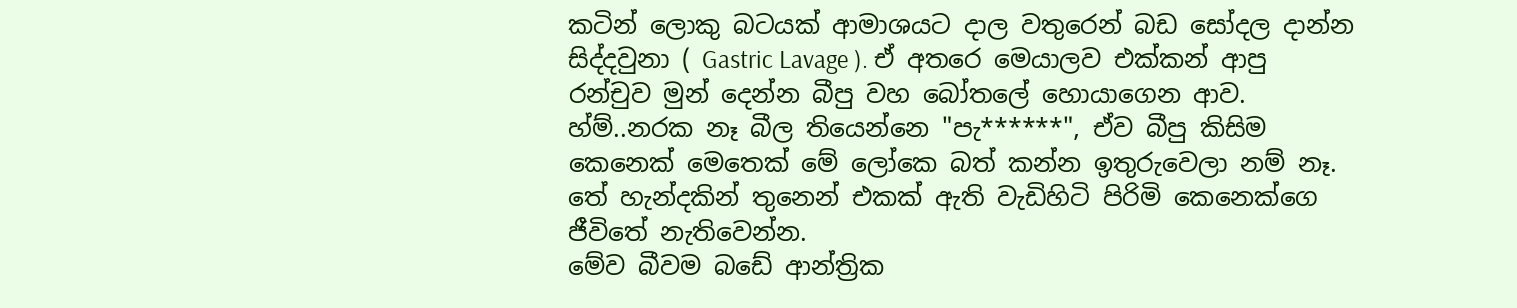කටින් ලොකු බටයක් ආමාශයට දාල වතුරෙන් බඩ සෝදල දාන්න සිද්දවුනා ( Gastric Lavage ). ඒ අතරෙ මෙයාලව එක්කන් ආපු රන්චුව මුන් දෙන්න බීපු වහ බෝතලේ හොයාගෙන ආව. හ්ම්..නරක නෑ බීල තියෙන්නෙ "පැ******", ඒව බීපු කිසිම කෙනෙක් මෙතෙක් මේ ලෝකෙ බත් කන්න ඉතුරුවෙලා නම් නෑ. තේ හැන්දකින් තුනෙන් එකක් ඇති වැඩිහිටි පිරිමි කෙනෙක්ගෙ ජීවිතේ නැතිවෙන්න.
මේව බීවම බඩේ ආන්ත්‍රික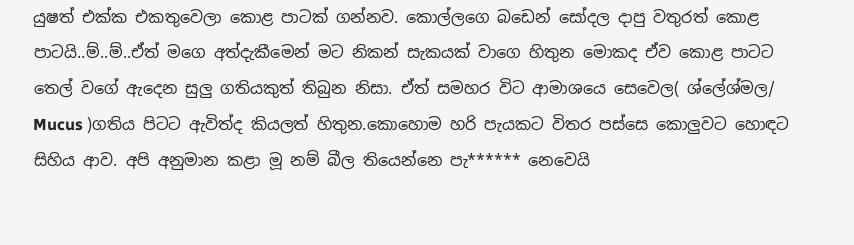යුෂත් එක්ක එකතුවෙලා කොළ පාටක් ගන්නව. කොල්ලගෙ බඩෙන් සෝදල දාපු වතුරත් කොළ පාටයි..ම්..ම්..ඒත් මගෙ අත්දැකීමෙන් මට නිකන් සැකයක් වාගෙ හිතුන මොකද ඒව කොළ පාටට තෙල් වගේ ඇදෙන සුලු ගතියකුත් තිබුන නිසා. ඒත් සමහර විට ආමාශයෙ සෙවෙල( ශ්ලේශ්මල/ Mucus )ගතිය පිටට ඇවිත්ද කියලත් හිතුන.කොහොම හරි පැයකට විතර පස්සෙ කොලුවට හොඳට සිහිය ආව. අපි අනුමාන කළා මූ නම් බීල තියෙන්නෙ පැ****** නෙවෙයි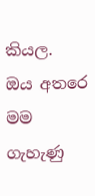කියල.
ඔය අතරෙ මම ගැහැණු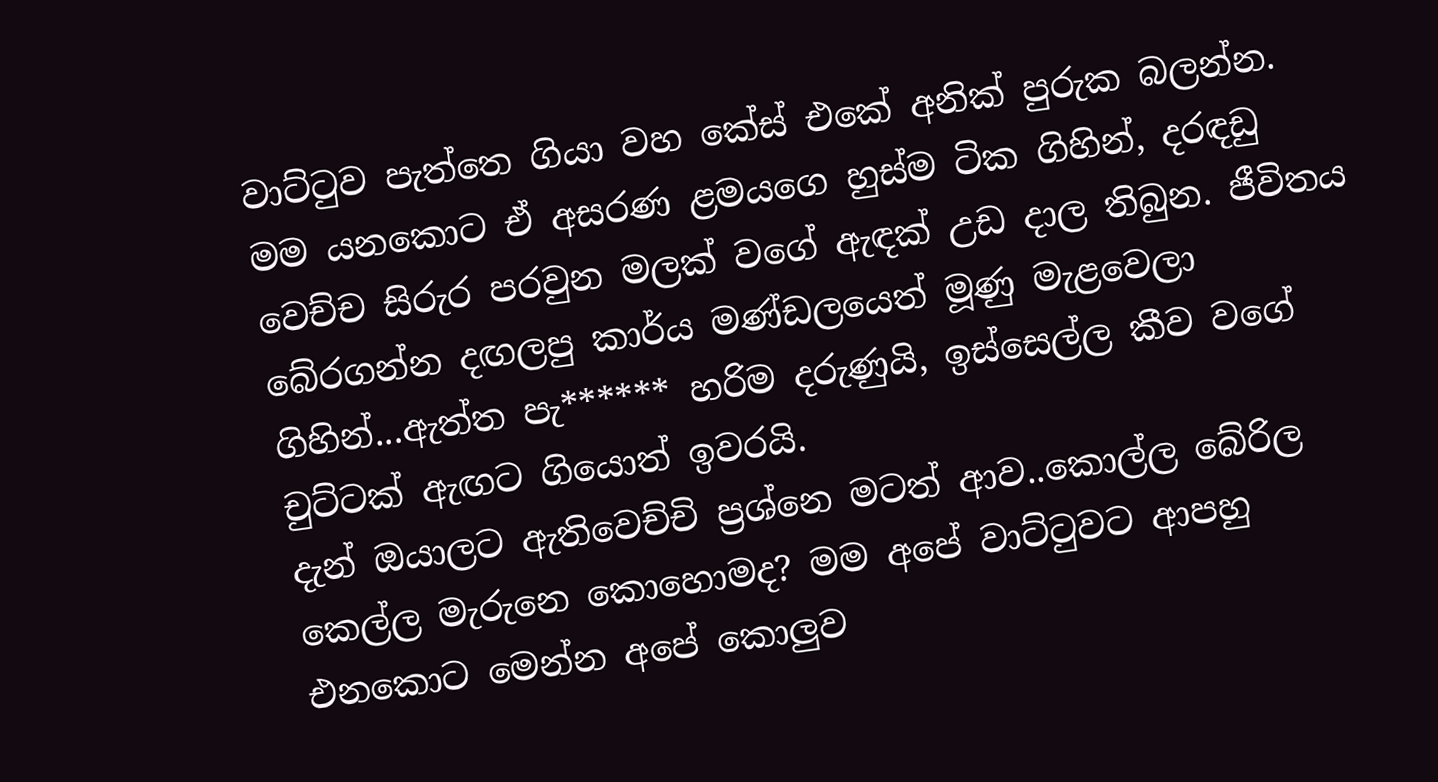වාට්ටුව පැත්තෙ ගියා වහ කේස් එකේ අනික් පුරුක බලන්න. මම යනකොට ඒ අසරණ ළමයගෙ හුස්ම ටික ගිහින්, දරඳඩු වෙච්ච සිරුර පරවුන මලක් වගේ ඇඳක් උඩ දාල තිබුන. ජීවිතය බේරගන්න දඟලපු කාර්ය මණ්ඩලයෙත් මූණු මැළවෙලා ගිහින්...ඇත්ත පැ****** හරිම දරුණුයි, ඉස්සෙල්ල කීව වගේ චුට්ටක් ඇඟට ගියොත් ඉවරයි.
දැන් ඔයාලට ඇතිවෙච්චි ප්‍රශ්නෙ මටත් ආව..කොල්ල බේරිල කෙල්ල මැරුනෙ කොහොමද? මම අපේ වාට්ටුවට ආපහු එනකොට මෙන්න අපේ කොලුව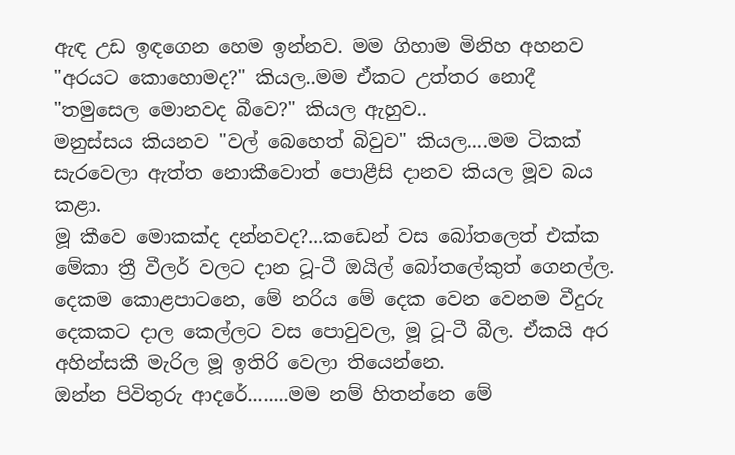ඇඳ උඩ ඉඳගෙන හෙම ඉන්නව. මම ගිහාම මිනිහ අහනව "අරයට කොහොමද?" කියල..මම ඒකට උත්තර නොදී
"තමුසෙල මොනවද බීවෙ?" කියල ඇහුව..
මනුස්සය කියනව "වල් බෙහෙත් බිවුව" කියල....මම ටිකක් සැරවෙලා ඇත්ත නොකීවොත් පොළීසි දානව කියල මූව බය කළා.
මූ කීවෙ මොකක්ද දන්නවද?...කඩෙන් වස බෝතලෙත් එක්ක මේකා ත්‍රී වීලර් වලට දාන ටූ-ටී ඔයිල් බෝතලේකුත් ගෙනල්ල. දෙකම කොළපාටනෙ, මේ නරිය මේ දෙක වෙන වෙනම වීදුරු දෙකකට දාල කෙල්ලට වස පොවුවල, මූ ටූ-ටී බීල. ඒකයි අර අහින්සකී මැරිල මූ ඉතිරි වෙලා තියෙන්නෙ.
ඔන්න පිවිතුරු ආදරේ........මම නම් හිතන්නෙ මේ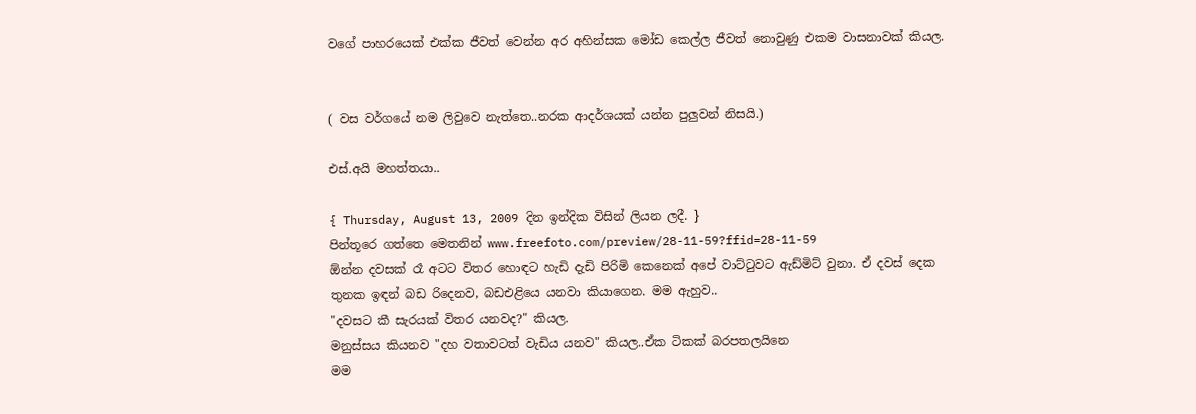වගේ පාහරයෙක් එක්ක ජීවත් වෙන්න අර අහින්සක මෝඩ කෙල්ල ජීවත් නොවුණු එකම වාසනාවක් කියල.


( වස වර්ගයේ නම ලිවුවෙ නැත්තෙ..නරක ආදර්ශයක් යන්න පුලුවන් නිසයි.)

එස්.අයි මහත්තයා..

{ Thursday, August 13, 2009 දින ඉන්දික විසින් ලියන ලදී. }
පින්තූරෙ ගත්තෙ මෙතනින් www.freefoto.com/preview/28-11-59?ffid=28-11-59
ඕන්න දවසක් රෑ අටට විතර හොඳට හැඩි දැඩි පිරිමි කෙනෙක් අපේ වාට්ටුවට ඇඩ්මිට් වුනා. ඒ දවස් දෙක තුනක ඉඳන් බඩ රිදෙනව, බඩඑළියෙ යනවා කියාගෙන. මම ඇහුව..
"දවසට කී සැරයක් විතර යනවද?" කියල.
මනුස්සය කියනව "දහ වතාවටත් වැඩිය යනව" කියල..ඒක ටිකක් බරපතලයිනෙ
මම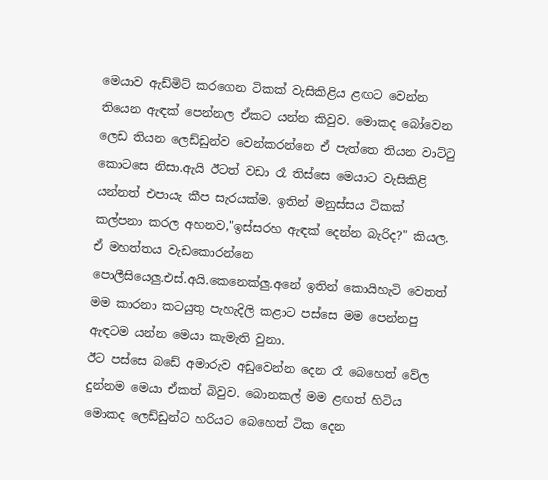මෙයාව ඇඩ්මිට් කරගෙන ටිකක් වැසිකිළිය ළඟට වෙන්න තියෙන ඇඳක් පෙන්නල ඒකට යන්න කිවුව. මොකද බෝවෙන ලෙඩ තියන ලෙඩ්ඩුන්ව වෙන්කරන්නෙ ඒ පැත්තෙ තියන වාට්ටු කොටසෙ නිසා.ඇයි ඊටත් වඩා රෑ තිස්සෙ මෙයාට වැසිකිළි යන්නත් එපායැ කීප සැරයක්ම. ඉතින් මනුස්සය ටිකක් කල්පනා කරල අහනව,"ඉස්සරහ ඇඳක් දෙන්න බැරිද?" කියල. ඒ මහත්තය වැඩකොරන්නෙ පොලීසියෙලු.එස්.අයි.කෙනෙක්ලු.අනේ ඉතින් කොයිහැටි වෙතත් මම කාරනා කටයුතු පැහැදිලි කළාට පස්සෙ මම පෙන්නපු ඇඳටම යන්න මෙයා කැමැති වුනා.
ඊට පස්සෙ බඩේ අමාරුව අඩුවෙන්න දෙන රෑ බෙහෙත් වේල දුන්නම මෙයා ඒකත් බිවුව. බොනකල් මම ළඟත් හිටිය මොකද ලෙඩ්ඩුන්ට හරියට බෙහෙත් ටික දෙන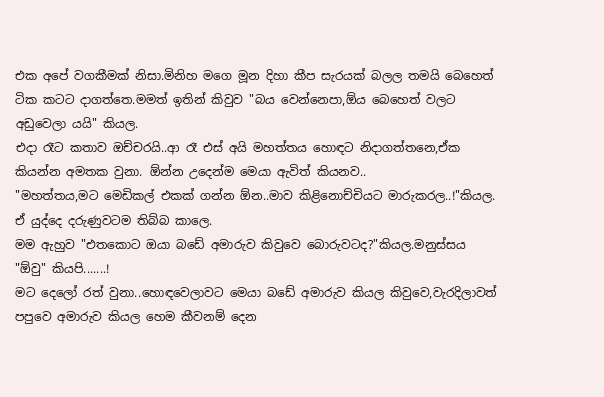එක අපේ වගකීමක් නිසා.මිනිහ මගෙ මූන දිහා කීප සැරයක් බලල තමයි බෙහෙත් ටික කටට දාගත්තෙ.මමත් ඉතින් කිවුව "බය වෙන්නෙපා,ඕය බෙහෙත් වලට අඩුවෙලා යයි" කියල.
එදා රෑට කතාව ඔච්චරයි..ආ රෑ එස් අයි මහත්තය හොඳට නිදාගත්තනෙ,ඒක කියන්න අමතක වුනා. ඕන්න උදෙන්ම මෙයා ඇවිත් කියනව..
"මහත්තය,මට මෙඩිකල් එකක් ගන්න ඕන..මාව කිළිනොච්චියට මාරුකරල..!"කියල. ඒ යුද්දෙ දරුණුවටම තිබ්බ කාලෙ.
මම ඇහුව "එතකොට ඔයා බඩේ අමාරුව කිවුවෙ බොරුවටද?"කියල.මනුස්සය "ඕවු" කියපි.......!
මට දෙලෝ රත් වුනා..හොඳවෙලාවට මෙයා බඩේ අමාරුව කියල කිවුවෙ,වැරදිලාවත් පපුවෙ අමාරුව කියල හෙම කීවනම් දෙන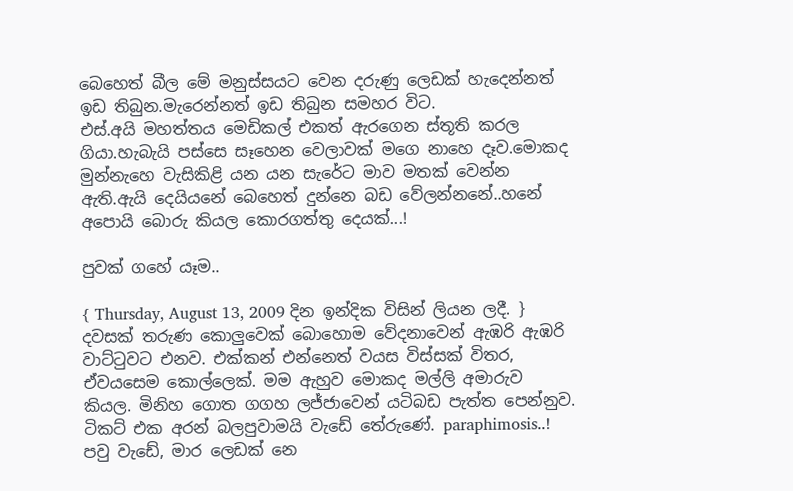බෙහෙත් බීල මේ මනුස්සයට වෙන දරුණු ලෙඩක් හැදෙන්නත් ඉඩ තිබුන.මැරෙන්නත් ඉඩ තිබුන සමහර විට.
එස්.අයි මහත්තය මෙඩිකල් එකත් ඇරගෙන ස්තූති කරල ගියා.හැබැයි පස්සෙ සෑහෙන වෙලාවක් මගෙ නාහෙ දෑව.මොකද මුන්නැහෙ වැසිකිළි යන යන සැරේට මාව මතක් වෙන්න ඇති.ඇයි දෙයියනේ බෙහෙත් දුන්නෙ බඩ වේලන්නනේ..හනේ අපොයි බොරු කියල කොරගත්තු දෙයක්...!

පුවක් ගහේ යෑම..

{ Thursday, August 13, 2009 දින ඉන්දික විසින් ලියන ලදී. }
දවසක් තරුණ කොලුවෙක් බොහොම වේදනාවෙන් ඇඹරි ඇඹරි වාට්ටුවට එනව. එක්කන් එන්නෙත් වයස විස්සක් විතර, ඒවයසෙම කොල්ලෙක්. මම ඇහුව මොකද මල්ලි අමාරුව කියල. මිනිහ ගොත ගගහ ලජ්ජාවෙන් යටිබඩ පැත්ත පෙන්නුව. ටිකට් එක අරන් බලපුවාමයි වැඩේ තේරුණේ. paraphimosis..! පවු වැඩේ, මාර ලෙඩක් නෙ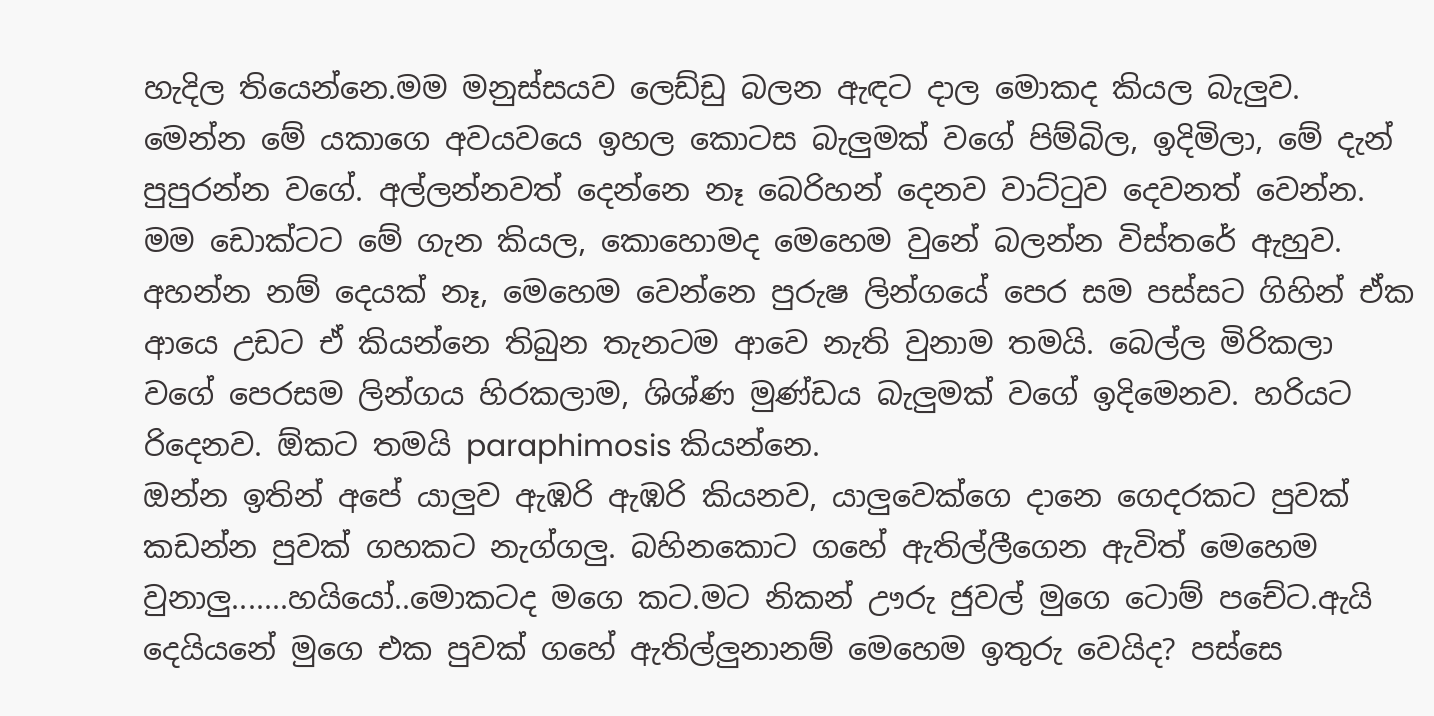හැදිල තියෙන්නෙ.මම මනුස්සයව ලෙඩ්ඩු බලන ඇඳට දාල මොකද කියල බැලුව. මෙන්න මේ යකාගෙ අවයවයෙ ඉහල කොටස බැලුමක් වගේ පිම්බිල, ඉදිමිලා, මේ දැන් පුපුරන්න වගේ. අල්ලන්නවත් දෙන්නෙ නෑ බෙරිහන් දෙනව වාට්ටුව දෙවනත් වෙන්න.
මම ඩොක්ටට මේ ගැන කියල, කොහොමද මෙහෙම වුනේ බලන්න විස්තරේ ඇහුව. අහන්න නම් දෙයක් නෑ, මෙහෙම වෙන්නෙ පුරුෂ ලින්ගයේ පෙර සම පස්සට ගිහින් ඒක ආයෙ උඩට ඒ කියන්නෙ තිබුන තැනටම ආවෙ නැති වුනාම තමයි. බෙල්ල මිරිකලා වගේ පෙරසම ලින්ගය හිරකලාම, ශිශ්ණ මුණ්ඩය බැලුමක් වගේ ඉදිමෙනව. හරියට රිදෙනව. ඕකට තමයි paraphimosis කියන්නෙ.
ඔන්න ඉතින් අපේ යාලුව ඇඹරි ඇඹරි කියනව, යාලුවෙක්ගෙ දානෙ ගෙදරකට පුවක් කඩන්න පුවක් ගහකට නැග්ගලු. බහිනකොට ගහේ ඇතිල්ලීගෙන ඇවිත් මෙහෙම වුනාලු.......හයියෝ..මොකටද මගෙ කට.මට නිකන් ඌරු ජුවල් මුගෙ ටොම් පචේට.ඇයි දෙයියනේ මුගෙ එක පුවක් ගහේ ඇතිල්ලුනානම් මෙහෙම ඉතුරු වෙයිද? පස්සෙ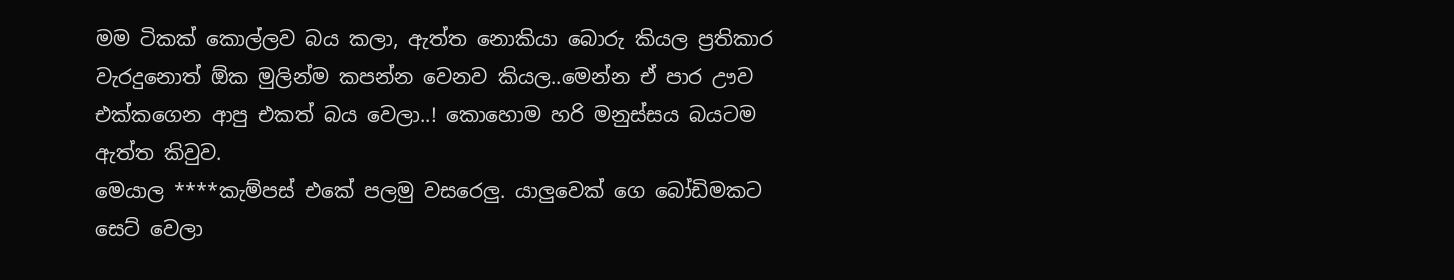මම ටිකක් කොල්ලව බය කලා, ඇත්ත නොකියා බොරු කියල ප්‍රතිකාර වැරදුනොත් ඕක මුලින්ම කපන්න වෙනව කියල..මෙන්න ඒ පාර ඌව එක්කගෙන ආපු එකත් බය වෙලා..! කොහොම හරි මනුස්සය බයටම ඇත්ත කිවුව.
මෙයාල ****කැම්පස් එකේ පලමු වසරෙලු. යාලුවෙක් ගෙ බෝඩිමකට සෙට් වෙලා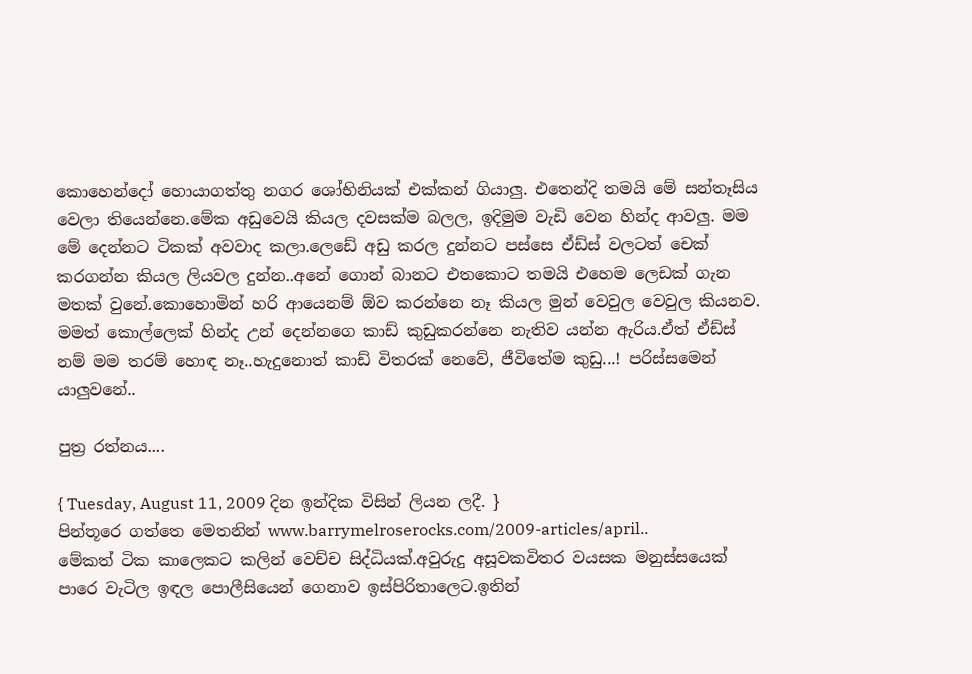කොහෙන්දෝ හොයාගත්තු නගර ශෝභිනියක් එක්කන් ගියාලු. එතෙන්දි තමයි මේ සන්තෑසිය වෙලා තියෙන්නෙ.මේක අඩුවෙයි කියල දවසක්ම බලල, ඉදිමුම වැඩි වෙන හින්ද ආවලු. මම මේ දෙන්නට ටිකක් අවවාද කලා.ලෙඩේ අඩු කරල දුන්නට පස්සෙ ඒඩ්ස් වලටත් චෙක් කරගන්න කියල ලියවල දුන්න..අනේ ගොන් බානට එතකොට තමයි එහෙම ලෙඩක් ගැන මතක් වුනේ.කොහොමින් හරි ආයෙනම් ඕව කරන්නෙ නෑ කියල මුන් වෙවුල වෙවුල කියනව.
මමත් කොල්ලෙක් හින්ද උන් දෙන්නගෙ කාඩ් කුඩුකරන්නෙ නැතිව යන්න ඇරිය.ඒත් ඒඩ්ස් නම් මම තරම් හොඳ නෑ..හැදුනොත් කාඩ් විතරක් නෙවේ, ජීවිතේම කුඩු...! පරිස්සමෙන් යාලුවනේ..

පුත්‍ර රත්නය....

{ Tuesday, August 11, 2009 දින ඉන්දික විසින් ලියන ලදී. }
පින්තූරෙ ගත්තෙ මෙතනින් www.barrymelroserocks.com/2009-articles/april..
මේකත් ටික කාලෙකට කලින් වෙච්ච සිද්ධියක්.අවුරුදු අසූවකවිතර වයසක මනුස්සයෙක් පාරෙ වැටිල ඉඳල පොලීසියෙන් ගෙනාව ඉස්පිරිතාලෙට.ඉතින්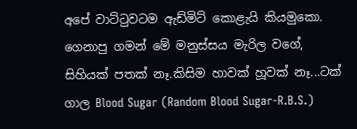අපේ වාට්ටුවටම ඇඩ්මිට් කොළැයි කියමුකො.
ගෙනාපු ගමන් මේ මනුස්සය මැරිල වගේ, සිහියක් පතක් නෑ.කිසිම හාවක් හූවක් නෑ...ටක් ගාල Blood Sugar (Random Blood Sugar-R.B.S.)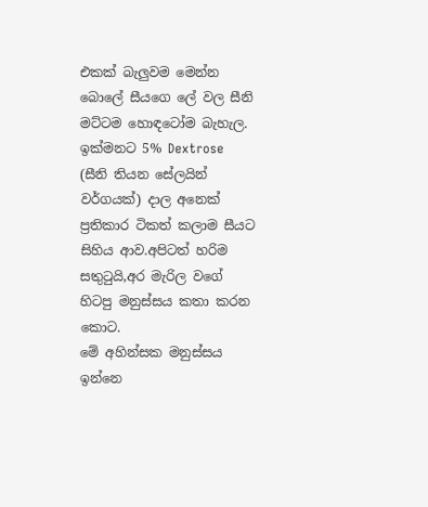එකක් බැලුවම මෙන්න බොලේ සීයගෙ ලේ වල සීනි මට්ටම හොඳටෝම බැහැල.
ඉක්මනට 5% Dextrose (සීනි තියන සේලයින් වර්ගයක්) දාල අනෙක් ප්‍රතිකාර ටිකත් කලාම සීයට සිහිය ආව.අපිටත් හරිම සතුටුයි,අර මැරිල වගේ හිටපු මනුස්සය කතා කරන කොට.
මේ අහින්සක මනුස්සය ඉන්නෙ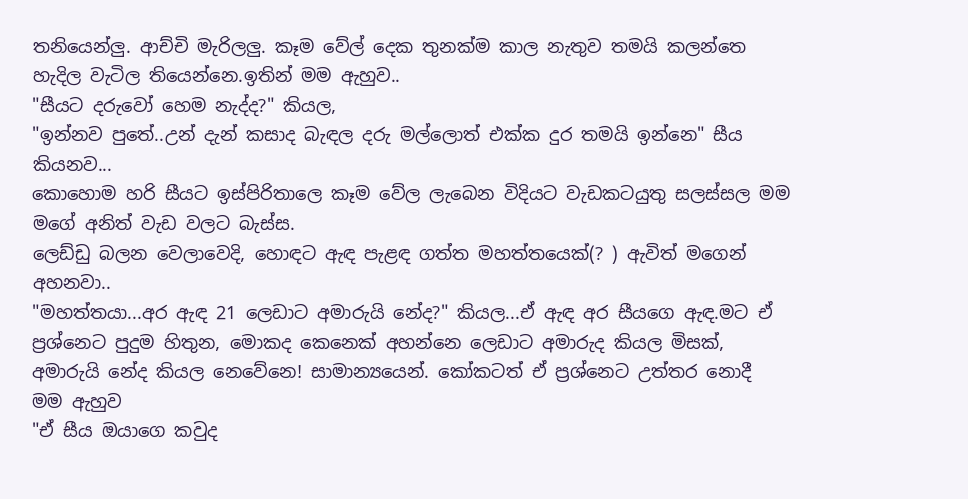තනියෙන්ලු. ආච්චි මැරිලලු. කෑම වේල් දෙක තුනක්ම කාල නැතුව තමයි කලන්තෙ හැදිල වැටිල තියෙන්නෙ.ඉතින් මම ඇහුව..
"සීයට දරුවෝ හෙම නැද්ද?" කියල,
"ඉන්නව පුතේ..උන් දැන් කසාද බැඳල දරු මල්ලොත් එක්ක දුර තමයි ඉන්නෙ" සීය කියනව...
කොහොම හරි සීයට ඉස්පිරිතාලෙ කෑම වේල ලැබෙන විදියට වැඩකටයුතු සලස්සල මම මගේ අනිත් වැඩ වලට බැස්ස.
ලෙඩ්ඩු බලන වෙලාවෙදි, හොඳට ඇඳ පැළඳ ගත්ත මහත්තයෙක්(? ) ඇවිත් මගෙන් අහනවා..
"මහත්තයා...අර ඇඳ 21 ලෙඩාට අමාරුයි නේද?" කියල...ඒ ඇඳ අර සීයගෙ ඇඳ.මට ඒ ප්‍රශ්නෙට පුදුම හිතුන, මොකද කෙනෙක් අහන්නෙ ලෙඩාට අමාරුද කියල මිසක්, අමාරුයි නේද කියල නෙවේනෙ! සාමාන්‍යයෙන්. කෝකටත් ඒ ප්‍රශ්නෙට උත්තර නොදී මම ඇහුව
"ඒ සීය ඔයාගෙ කවුද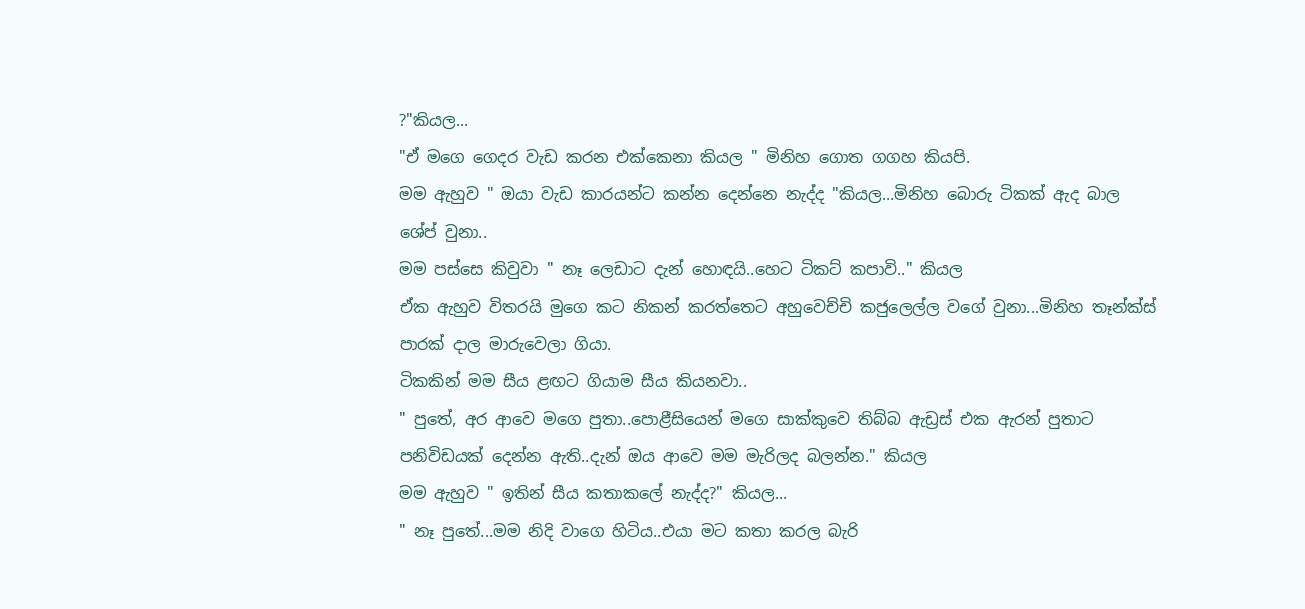?"කියල...
"ඒ මගෙ ගෙදර වැඩ කරන එක්කෙනා කියල " මිනිහ ගොත ගගහ කියපි.
මම ඇහුව " ඔයා වැඩ කාරයන්ට කන්න දෙන්නෙ නැද්ද "කියල...මිනිහ බොරු ටිකක් ඇද බාල ශේප් වුනා..
මම පස්සෙ කිවුවා " නෑ ලෙඩාට දැන් හොඳයි..හෙට ටිකට් කපාවි.." කියල
ඒක ඇහුව විතරයි මුගෙ කට නිකන් කරත්තෙට අහුවෙච්චි කජුලෙල්ල වගේ වුනා...මිනිහ තෑන්ක්ස් පාරක් දාල මාරුවෙලා ගියා.
ටිකකින් මම සීය ළඟට ගියාම සීය කියනවා..
" පුතේ, අර ආවෙ මගෙ පුතා..පොළීසියෙන් මගෙ සාක්කුවෙ තිබ්බ ඇඩ්‍රස් එක ඇරන් පුතාට පනිවිඩයක් දෙන්න ඇති..දැන් ඔය ආවෙ මම මැරිලද බලන්න." කියල
මම ඇහුව " ඉතින් සීය කතාකලේ නැද්ද?" කියල...
" නෑ පුතේ...මම නිදි වාගෙ හිටිය..එයා මට කතා කරල බැරි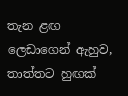තැන ළඟ ලෙඩාගෙන් ඇහුව, තාත්තට හුඟක්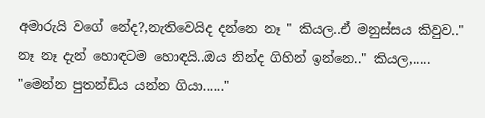අමාරුයි වගේ නේද?,නැතිවෙයිද දන්නෙ නෑ " කියල..ඒ මනුස්සය කිවුව.." නෑ නෑ දැන් හොඳටම හොඳයි..ඔය නින්ද ගිහින් ඉන්නෙ.." කියල,..... "මෙන්න පුතන්ඩිය යන්න ගියා......"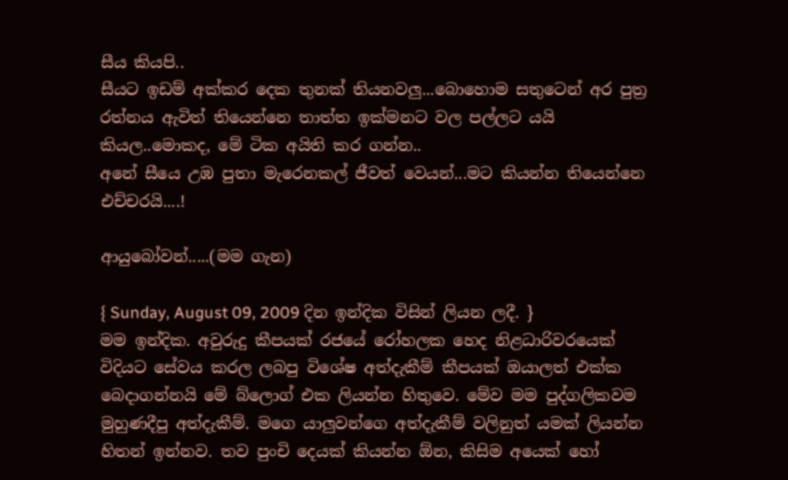සීය කියපි..
සීයට ඉඩම් අක්කර දෙක තුනක් තියනවලු...බොහොම සතුටෙන් අර පුත්‍ර රත්නය ඇවිත් තියෙන්නෙ තාත්ත ඉක්මනට වල පල්ලට යයි කියල..මොකද, මේ ටික අයිති කර ගන්න..
අනේ සීයෙ උඹ පුතා මැරෙනකල් ජීවත් වෙයන්...මට කියන්න තියෙන්නෙ එච්චරයි....!

ආයුබෝවන්.....(මම ගැන)

{ Sunday, August 09, 2009 දින ඉන්දික විසින් ලියන ලදී. }
මම ඉන්දික. අවුරුදු කීපයක් රජයේ රෝහලක හෙද නිළධාරිවරයෙක් විදියට සේවය කරල ලබපු විශේෂ අත්දැකීම් කීපයක් ඔයාලත් එක්ක බෙදාගන්නයි මේ බ්ලොග් එක ලියන්න හිතුවෙ. මේව මම පුද්ගලිකවම මුහුණදීපු අත්දැකීම්. මගෙ යාලුවන්ගෙ අත්දැකීම් වලිනුත් යමක් ලියන්න හිතන් ඉන්නව. තව පුංචි දෙයක් කියන්න ඕන, කිසිම අයෙක් හෝ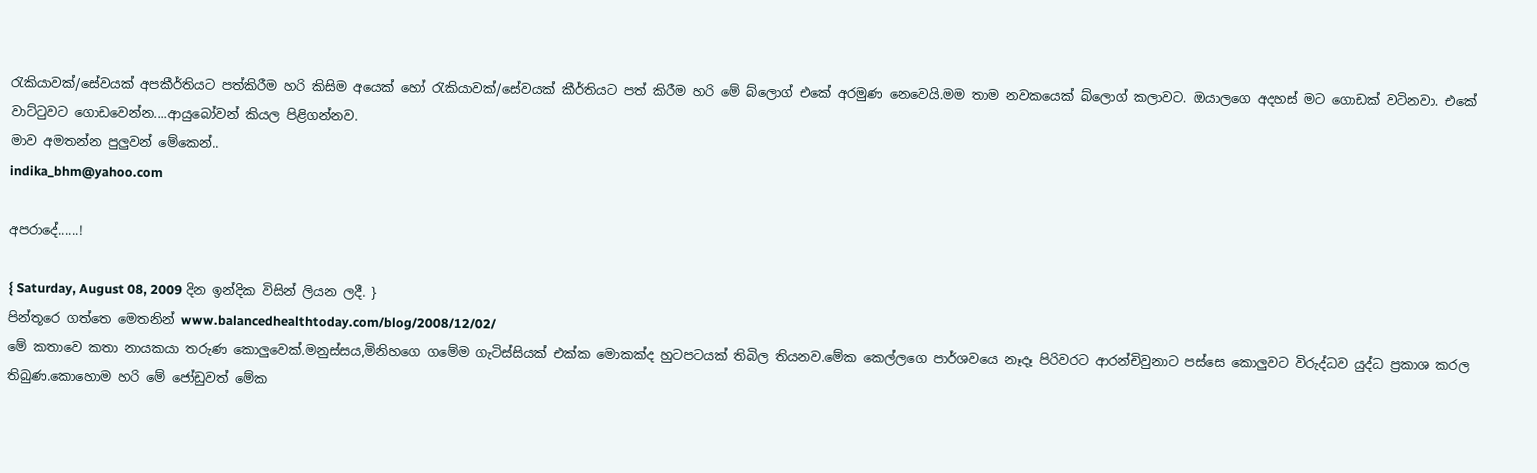රැකියාවක්/සේවයක් අපකීර්තියට පත්කිරීම හරි කිසිම අයෙක් හෝ රැකියාවක්/සේවයක් කීර්තියට පත් කිරීම හරි මේ බ්ලොග් එකේ අරමුණ නෙවෙයි.මම තාම නවකයෙක් බ්ලොග් කලාවට. ඔයාලගෙ අදහස් මට ගොඩක් වටිනවා. එකේ වාට්ටුවට ගොඩවෙන්න....ආයුබෝවන් කියල පිළිගන්නව.
මාව අමතන්න පුලුවන් මේකෙන්..
indika_bhm@yahoo.com

අපරාදේ......!

{ Saturday, August 08, 2009 දින ඉන්දික විසින් ලියන ලදී. }
පින්තූරෙ ගත්තෙ මෙතනින් www.balancedhealthtoday.com/blog/2008/12/02/
මේ කතාවෙ කතා නායකයා තරුණ කොලුවෙක්.මනුස්සය,මිනිහගෙ ගමේම ගැටිස්සියක් එක්ක මොකක්ද හුටපටයක් තිබිල තියනව.මේක කෙල්ලගෙ පාර්ශවයෙ නෑදෑ පිරිවරට ආරන්චිවුනාට පස්සෙ කොලුවට විරුද්ධව යුද්ධ ප්‍රකාශ කරල තිබුණ.කොහොම හරි මේ ජෝඩුවත් මේක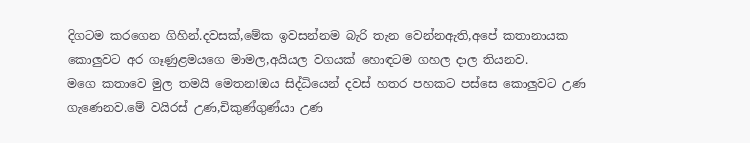දිගටම කරගෙන ගිහින්.දවසක්,මේක ඉවසන්නම බැරි තැන වෙන්නඇති,අපේ කතානායක කොලුවට අර ගෑණුළමයගෙ මාමල,අයියල වගයක් හොඳටම ගහල දාල තියනව.
මගෙ කතාවෙ මුල තමයි මෙතන!ඔය සිද්ධියෙන් දවස් හතර පහකට පස්සෙ කොලුවට උණ ගැණෙනව.මේ වයිරස් උණ,චිකුණ්ගුණ්යා උණ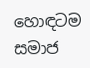හොඳටම සමාජ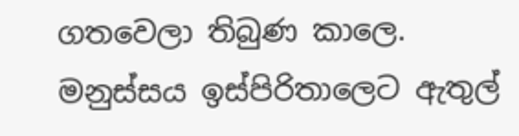ගතවෙලා තිබුණ කාලෙ.
මනුස්සය ඉස්පිරිතාලෙට ඇතුල්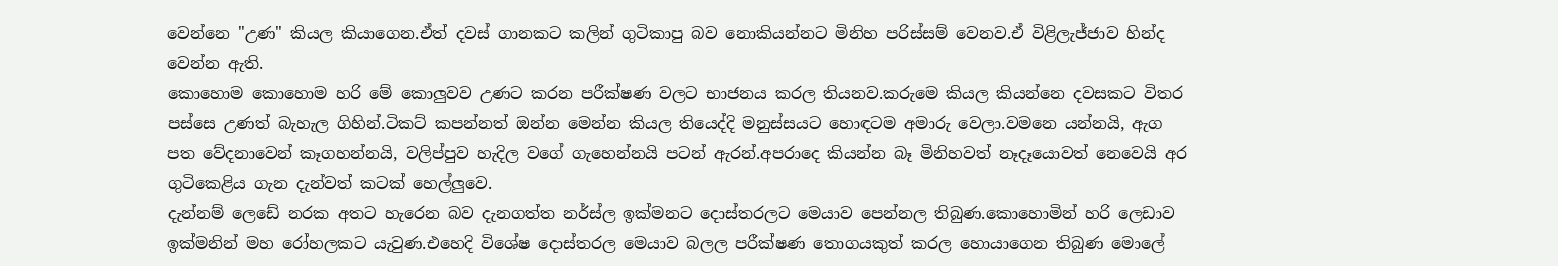වෙන්නෙ "උණ" කියල කියාගෙන.ඒත් දවස් ගානකට කලින් ගුටිකාපු බව නොකියන්නට මිනිහ පරිස්සම් වෙනව.ඒ විළිලැජ්ජාව හින්ද වෙන්න ඇති.
කොහොම කොහොම හරි මේ කොලුවව උණට කරන පරීක්ෂණ වලට භාජනය කරල තියනව.කරුමෙ කියල කියන්නෙ දවසකට විතර පස්සෙ උණත් බැහැල ගිහින්.ටිකට් කපන්නත් ඔන්න මෙන්න කියල තියෙද්දි මනුස්සයට හොඳටම අමාරු වෙලා.වමනෙ යන්නයි, ඇග පත වේදනාවෙන් කෑගහන්නයි, වලිප්පුව හැදිල වගේ ගැහෙන්නයි පටන් ඇරන්.අපරාදෙ කියන්න බෑ මිනිහවත් නෑදෑයොවත් නෙවෙයි අර ගුටිකෙළිය ගැන දැන්වත් කටක් හෙල්ලුවෙ.
දැන්නම් ලෙඩේ නරක අතට හැරෙන බව දැනගත්ත නර්ස්ල ඉක්මනට දොස්තරලට මෙයාව පෙන්නල තිබුණ.කොහොමින් හරි ලෙඩාව ඉක්මනින් මහ රෝහලකට යැවුණ.එහෙදි විශේෂ දොස්තරල මෙයාව බලල පරීක්ෂණ තොගයකුත් කරල හොයාගෙන තිබුණ මොලේ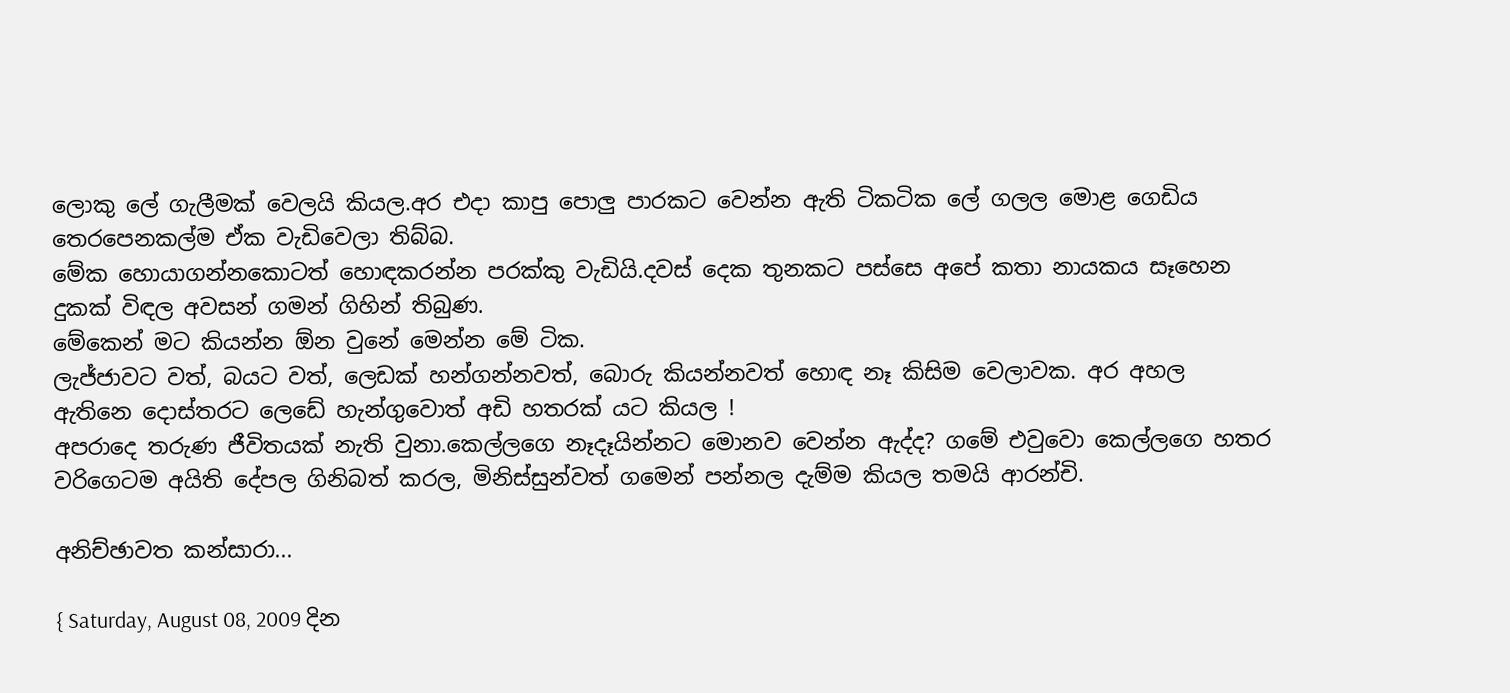ලොකු ලේ ගැලීමක් වෙලයි කියල.අර එදා කාපු පොලු පාරකට වෙන්න ඇති ටිකටික ලේ ගලල මොළ ගෙඩිය තෙරපෙනකල්ම ඒක වැඩිවෙලා තිබ්බ.
මේක හොයාගන්නකොටත් හොඳකරන්න පරක්කු වැඩියි.දවස් දෙක තුනකට පස්සෙ අපේ කතා නායකය සෑහෙන දුකක් විඳල අවසන් ගමන් ගිහින් තිබුණ.
මේකෙන් මට කියන්න ඕන වුනේ මෙන්න මේ ටික.
ලැජ්ජාවට වත්, බයට වත්, ලෙඩක් හන්ගන්නවත්, බොරු කියන්නවත් හොඳ නෑ කිසිම වෙලාවක. අර අහල ඇතිනෙ දොස්තරට ලෙඩේ හැන්ගුවොත් අඩි හතරක් යට කියල !
අපරාදෙ තරුණ ජීවිතයක් නැති වුනා.කෙල්ලගෙ නෑදෑයින්නට මොනව වෙන්න ඇද්ද? ගමේ එවුවො කෙල්ලගෙ හතර වරිගෙටම අයිති දේපල ගිනිබත් කරල, මිනිස්සුන්වත් ගමෙන් පන්නල දැම්ම කියල තමයි ආරන්චි.

අනිච්ඡාවත කන්සාරා...

{ Saturday, August 08, 2009 දින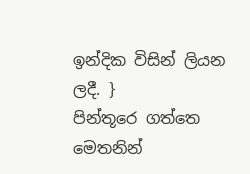ඉන්දික විසින් ලියන ලදී. }
පින්තූරෙ ගත්තෙ මෙතනින්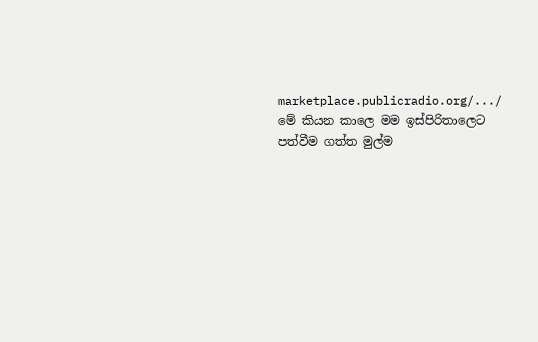marketplace.publicradio.org/.../
මේ කියන කාලෙ මම ඉස්පිරිතාලෙට පත්වීම ගත්ත මුල්ම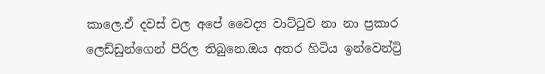කාලෙ.ඒ දවස් වල අපේ වෛද්‍ය වාට්ටුව නා නා ප්‍රකාර ලෙඩ්ඩුන්ගෙන් පිරිල තිබුනෙ.ඔය අතර හිටිය ඉන්වෙන්ට්‍රි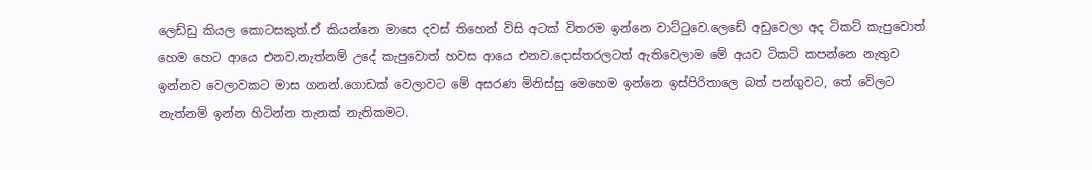ලෙඩ්ඩු කියල කොටසකුත්.ඒ කියන්නෙ මාසෙ දවස් තිහෙන් විසි අටක් විතරම ඉන්නෙ වාට්ටුවෙ.ලෙඩේ අඩුවෙලා අද ටිකට් කැපුවොත් හෙම හෙට ආයෙ එනව.නැත්නම් උදේ කැපුවොත් හවස ආයෙ එනව.දොස්තරලටත් ඇතිවෙලාම මේ අයව ටිකට් කපන්නෙ නැතුව ඉන්නව වෙලාවකට මාස ගනන්.ගොඩක් වෙලාවට මේ අසරණ මිනිස්සු මෙහෙම ඉන්නෙ ඉස්පිරිතාලෙ බත් පන්ගුවට, තේ වේලට නැත්නම් ඉන්න හිටින්න තැනක් නැතිකමට.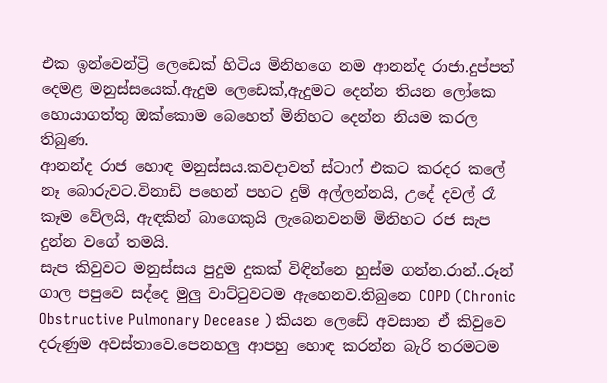එක ඉන්වෙන්ට්‍රි ලෙඩෙක් හිටිය මිනිහගෙ නම ආනන්ද රාජා.දුප්පත් දෙමළ මනුස්සයෙක්.ඇදුම ලෙඩෙක්,ඇදුමට දෙන්න තියන ලෝකෙ හොයාගත්තු ඔක්කොම බෙහෙත් මිනිහට දෙන්න නියම කරල තිබුණ.
ආනන්ද රාජ හොඳ මනුස්සය.කවදාවත් ස්ටාෆ් එකට කරදර කලේ නෑ බොරුවට.විනාඩි පහෙන් පහට දුම් අල්ලන්නයි, උදේ දවල් රෑ කෑම වේලයි, ඇඳකින් බාගෙකුයි ලැබෙනවනම් මිනිහට රජ සැප දුන්න වගේ තමයි.
සැප කිවුවට මනුස්සය පුදුම දුකක් විඳින්නෙ හුස්ම ගන්න.රාන්..රූන් ගාල පපුවෙ සද්දෙ මුලු වාට්ටුවටම ඇහෙනව.තිබුනෙ COPD (Chronic Obstructive Pulmonary Decease ) කියන ලෙඩේ අවසාන ඒ කිවුවෙ දරුණුම අවස්තාවෙ.පෙනහලු ආපහු හොඳ කරන්න බැරි තරමටම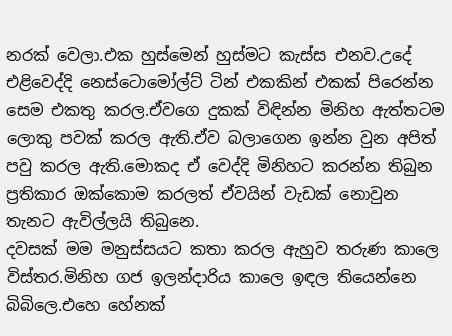නරක් වෙලා.එක හුස්මෙන් හුස්මට කැස්ස එනව.උදේ එළිවෙද්දි නෙස්ටොමෝල්ට් ටින් එකකින් එකක් පිරෙන්න සෙම එකතු කරල.ඒවගෙ දුකක් විඳින්න මිනිහ ඇත්තටම ලොකු පවක් කරල ඇති.ඒව බලාගෙන ඉන්න වුන අපිත් පවු කරල ඇති.මොකද ඒ වෙද්දි මිනිහට කරන්න තිබුන ප්‍රතිකාර ඔක්කොම කරලත් ඒවයින් වැඩක් නොවුන තැනට ඇවිල්ලයි තිබුනෙ.
දවසක් මම මනුස්සයට කතා කරල ඇහුව තරුණ කාලෙ විස්තර.මිනිහ ගජ ඉලන්දාරිය කාලෙ ඉඳල තියෙන්නෙ බිබිලෙ.එහෙ හේනක්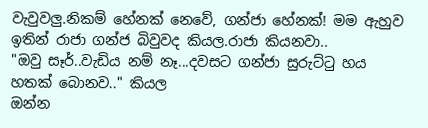වැවුවලු.නිකම් හේනක් නෙවේ, ගන්ජා හේනක්! මම ඇහුව ඉතින් රාජා ගන්ජ බිවුවද කියල.රාජා කියනවා..
"ඔවු සෑර්..වැඩිය නම් නෑ...දවසට ගන්ජා සුරුට්ටු හය හතක් බොනව.." කියල
ඔන්න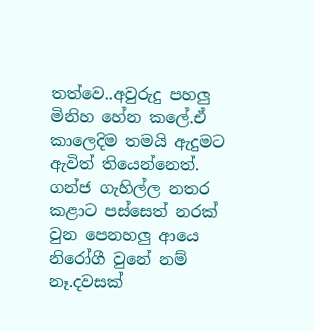තත්වෙ..අවුරුදු පහලු මිනිහ හේන කලේ.ඒ කාලෙදිම තමයි ඇදුමට ඇවිත් තියෙන්නෙත්.
ගන්ජ ගැහිල්ල නතර කළාට පස්සෙත් නරක් වුන පෙනහලු ආයෙ නිරෝගී වුනේ නම් නෑ.දවසක්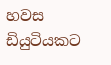හවස ඩියුටියකට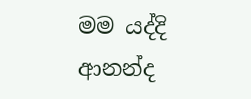මම යද්දි ආනන්ද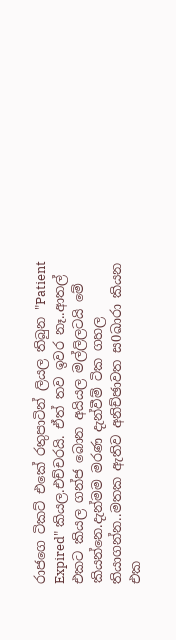රාජගෙ ටිකට් එකේ රතුපාටින් ලියල තිබුන "Patient Expired" කියල.එච්චරයි. ඒත් තව ඉවර නෑ..ආතල් එකට කියල ගන්ජ බොන අයියල මල්ලිලටයි මේ කියන්නෙ.දැන්මම මරණ දැන්වීම් ටික ගහල තියාගන්න..මතක ඇතිව අනිච්ඡාවත ස0ඛාරා කියන එක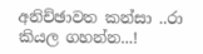අනිච්ඡාවත කන්සා ..රා කියල ගහන්න...!